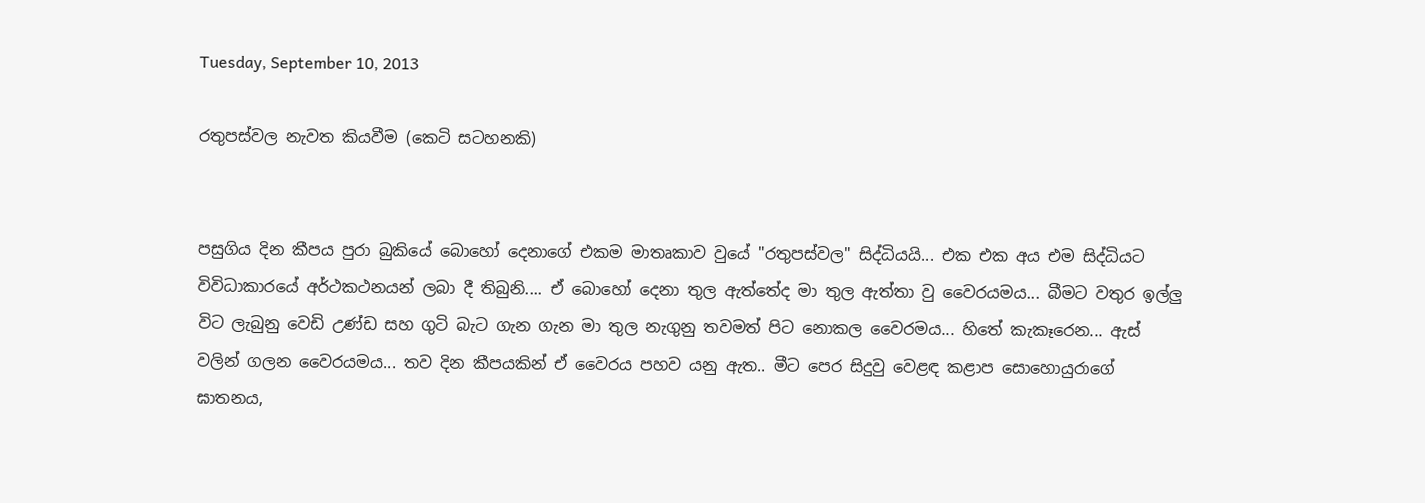Tuesday, September 10, 2013

රතුපස්වල නැවත කියවීම (කෙටි සටහනකි)


පසුගිය දින කීපය පුරා බුකියේ බොහෝ දෙනාගේ එකම මාතෘකාව වුයේ "රතුපස්වල" සිද්ධියයි... එක එක අය එම සිද්ධියට විවිධාකාරයේ අර්ථකථනයන් ලබා දී තිබුනි.... ඒ බොහෝ ‍දෙනා තුල ඇත්තේද මා තුල ඇත්තා වු වෛරයමය... බීමට වතුර ඉල්ලු විට ලැබුනු වෙඩි උණ්ඩ සහ ගුටි බැට ගැන ගැන මා තුල නැගුනු තවමත් පිට නොකල වෛරමය... හිතේ කැකෑරෙන... ඇස් වලින් ගලන වෛරයමය... තව දින කීපයකින් ඒ වෛරය පහව යනු ඇත.. මීට පෙර සිදුවු වෙළඳ කළාප සොහොයුරාගේ ඝාතනය,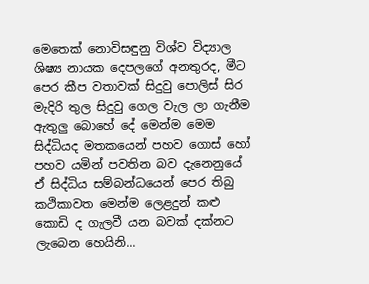මෙතෙක් නොවිසඳුනු විශ්ව විද්‍යාල ශිෂ්‍ය නායක දෙපලගේ අනතුරද, මීට පෙර කීප වතාවක් සිදුවු පොලිස් සිර මැදිරි තුල සිදුවු ගෙල වැල ලා ගැනීම ඇතුලු බොහේ දේ මෙන්ම මෙම සිද්ධියද මතකයෙන් පහව ගොස් හෝ පහව යමින් පවතින බව දැනෙනුයේ ඒ සිද්ධිය සම්බන්ධයෙන් පෙර තිබු කථිකාවත මෙන්ම ලෙළදුන් කළු කොඩි ද ගැලවී යන බවක් දක්නට ලැබෙන හෙයිනි...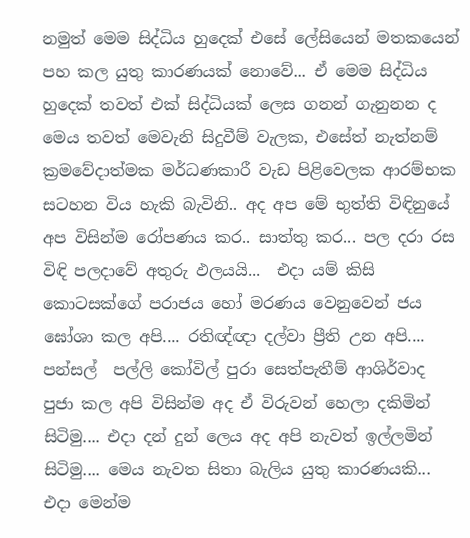නමුත් මෙම සිද්ධිය හුදෙක් එසේ ලේසියෙන් මතකයෙන් පහ කල යුතු කාරණයක් නොවේ... ඒ මෙම සිද්ධිය හුදෙක් තවත් එක් සිද්ධියක් ලෙස ගනන් ගැනුනන ද මෙය තවත් මෙවැනි සිදුවීම් වැලක, එසේත් නැත්නම් ක්‍රමවේදාත්මක මර්ධණකාරී වැඩ පිළිවෙලක ආරම්භක සටහන විය හැකි බැවිනි.. අද අප මේ භුත්ති විඳිනුයේ අප විසින්ම රෝපණය කර.. සාත්තු කර... පල දරා රස විඳි පලදාවේ අතුරු ඵලයයි...  එදා යම් ‍කිසි කොටසක්ගේ පරාජය හෝ මරණය වෙනුවෙන් ජය ඝෝශා කල අපි.... රතිඥ්ඥා දල්වා ප්‍රීති උන අපි.... පන්සල්  පල්ලි කෝවිල් පුරා සෙත්පැතීම් ආශිර්වාද පුජා කල අපි විසින්ම අද ඒ විරුවන් හෙලා දකිමින් සිටිමු.... එදා දන් දුන් ලෙය අද අපි නැවත් ඉල්ලමින් සිටිමු.... මෙය නැවත සිතා බැලිය යුතු කාරණයකි... එදා මෙන්ම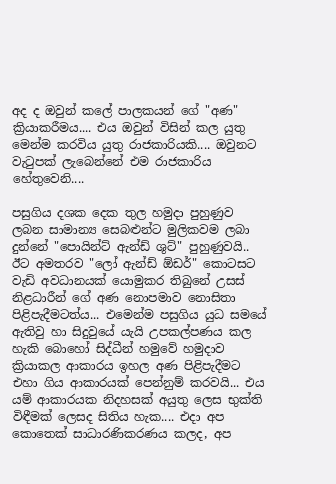අද ද ඔවුන් කලේ පාලකයන් ගේ "අණ" ක්‍රියාකරීමය.... එය ඔවුන් විසින් කල යුතු මෙන්ම කරවිය යුතු රාජකාරියකි.... ඔවුනට වැටුපක් ලැබෙන්නේ එම රාජකාරිය හේතුවෙනි....

පසුගිය දශක දෙක තුල හමුදා පුහුණුව ලබන සාමාන්‍ය සෙබළුන්ට මුලිකවම ලබා දුන්නේ "පොයින්ට් ඇන්ඩ් ශුට්" පුහුණුවයි.. ඊට අමතරව "ලෝ ඇන්ඩ් ඕඩර්" කොටසට වැඩි අවධානයක් යොමුකර තිබුනේ උසස් නිළධාරීන් ගේ අණ නොපමාව නොසිතා පිළිපැදීමටත්ය... එමෙන්ම පසුගිය යුධ සමයේ ඇතිවු හා සිදුවුයේ යැයි උපකල්පණය කල හැකි බොහෝ සිද්ධීන් හමුවේ හමුදාව ක්‍රියාකල ආකාරය ඉහල අණ පිළිපැදීමට එහා ගිය ආකාරයක් පෙන්නුම් කරවයි... එය යම් ආකාරයක නිදහසක් අයුතු ලෙස භුක්ති විඳීමක් ලෙසද සිතිය හැක.... එදා අප කොතෙක් සාධාරණිකරණය කලද, අ‍ප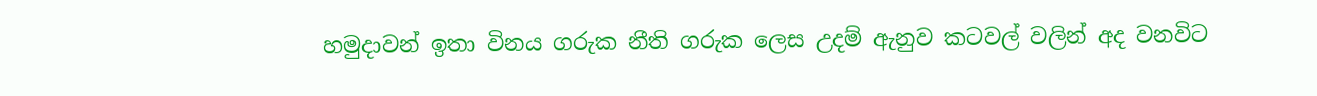හමුදාවන් ඉතා විනය ගරුක නීති ගරුක ලෙස උදම් ඇනුව කටවල් වලින් අද වනවිට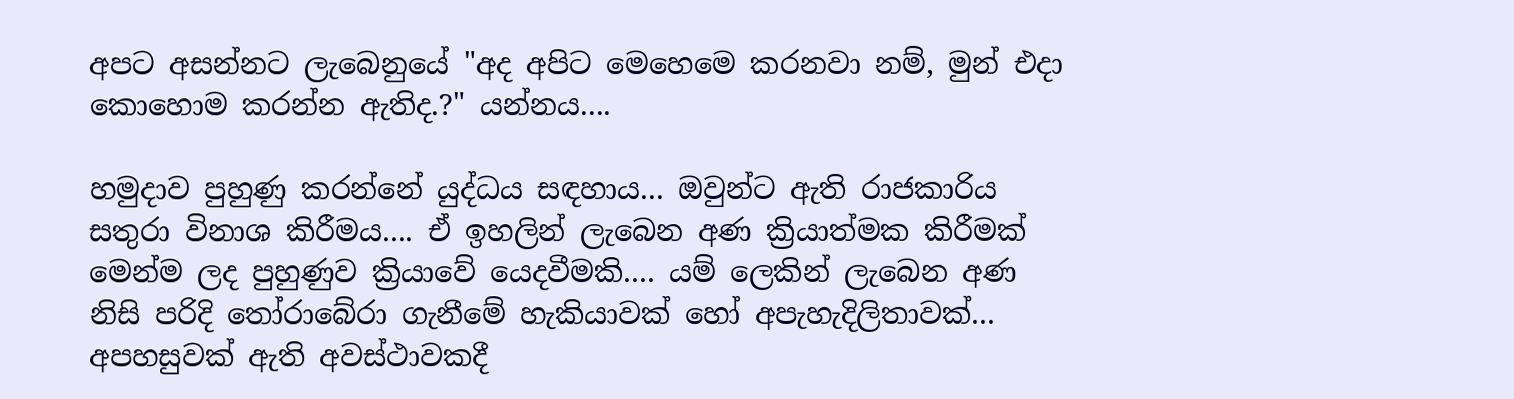අපට අසන්නට ලැබෙනුයේ "අද අපිට මෙහෙමෙ කරනවා නම්, මුන් එදා කොහොම කරන්න ඇතිද.?" යන්නය....

හමුදාව පුහුණු කරන්නේ යුද්ධය සඳහාය... ඔවුන්ට ඇති රාජකාරිය සතුරා විනාශ කිරීමය.... ඒ ඉහලින් ලැබෙන අණ ක්‍රියාත්මක කිරීමක් මෙන්ම ලද පුහුණුව ක්‍රියාවේ යෙදවීමකි.... යම් ලෙකින් ලැබෙන අණ නිසි පරිදි තෝරාබේරා ගැනීමේ හැකියාවක් හෝ අපැහැදිලිතාවක්... අපහසුවක් ඇති අවස්ථාවකදී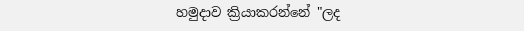හමුදාව ක්‍රියාකරන්නේ "ලද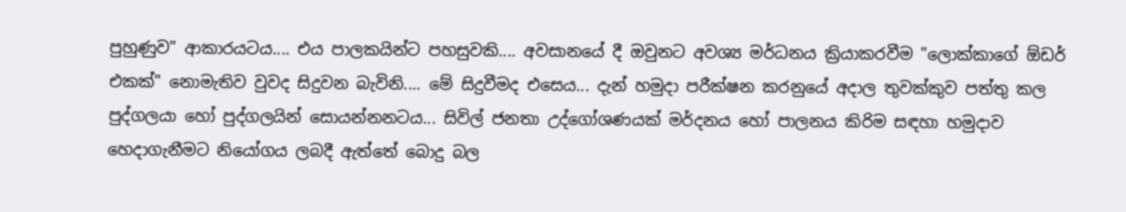පුහුණුව" ආකාරයටය.... එය පාලකයින්ට පහසුවකි.... අවසානයේ දී ඔවුනට අවශ්‍ය මර්ධනය ක්‍රියාකරවීම "ලොක්කාගේ ඕඩර් එකක්" නොමැතිව වුවද සිදුවන බැවිනි.... මේ සිදුවීමද එසෙය... දැන් හමුදා පරීක්ෂන කරනුයේ අදාල තුවක්කුව පත්තු කල පුද්ගලයා හෝ පුද්ගලයින් සොයන්නනටය... සිවිල් ජනතා උද්ගෝශණයක් මර්දනය හෝ පාලනය කිරිම සඳහා හමුදාව හෙදාගැනීමට නියෝගය ලබදී ඇත්තේ බොදු බල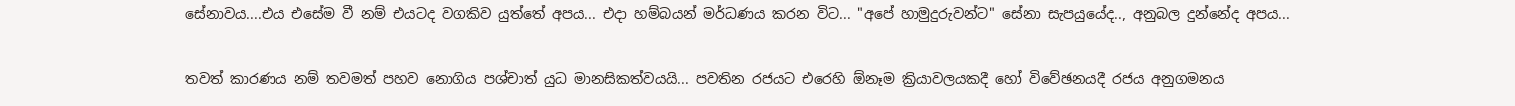සේනාවය....එය එසේම වී නම් එයටද වගකිව යුත්තේ අපය... එදා හම්බයන් මර්ධණය කරන විට... "අපේ හාමුදුරුවන්ට" සේනා සැපයුයේද.., අනුබල දුන්නේද අපය...

තවත් කාරණය නම් තවමත් පහව නොගිය පශ්චාත් යුධ මානසිකත්වයයි... පවතින රජයට එරෙහි ඕනෑම ක්‍රියාවලයකදී හෝ විවේඡනයදී රජය අනුගමනය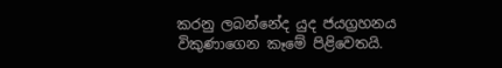කරනු ලබන්නේද යුද ජයග්‍රහනය විකුණාගෙන කෑමේ පිළිවෙතයි.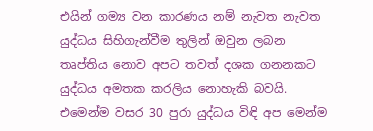එයින් ගම්‍ය වන කාරණය නම් නැවත නැවත යුද්ධය සිහිගැන්වීම තුලින් ඔවුන ලබන තෘප්තිය නොව අපට තවත් දශක ගනනකට යුද්ධය අමතක කරලිය නොහැකි බවයි. එමෙන්ම වසර 30 පුරා යුද්ධය විඳි අප මෙන්ම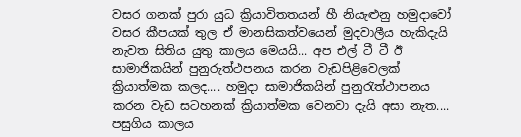වසර ගනක් පුරා යුධ ක්‍රියාවිතතයන් හී නියැළුනු හමුදාවෝ වසර කීපයක් තුල ඒ මානසිකත්වයෙන් මුදවාලීය හැකිදැයි නැවත සිතිය යුතු කාලය මෙයයි... අප එල් ටී ටී ඊ සාමාජිකයින් පුනුරුත්ථපනය කරන වැඩපිළිවෙලක් ක්‍රියාත්මක කලද.... හමුදා සාමාජිකයින් පුනුරැත්ථාපනය කරන වැඩ සටහනක් ක්‍රියාත්මක වෙනවා දැයි අසා නැත.... පසුගිය කාලය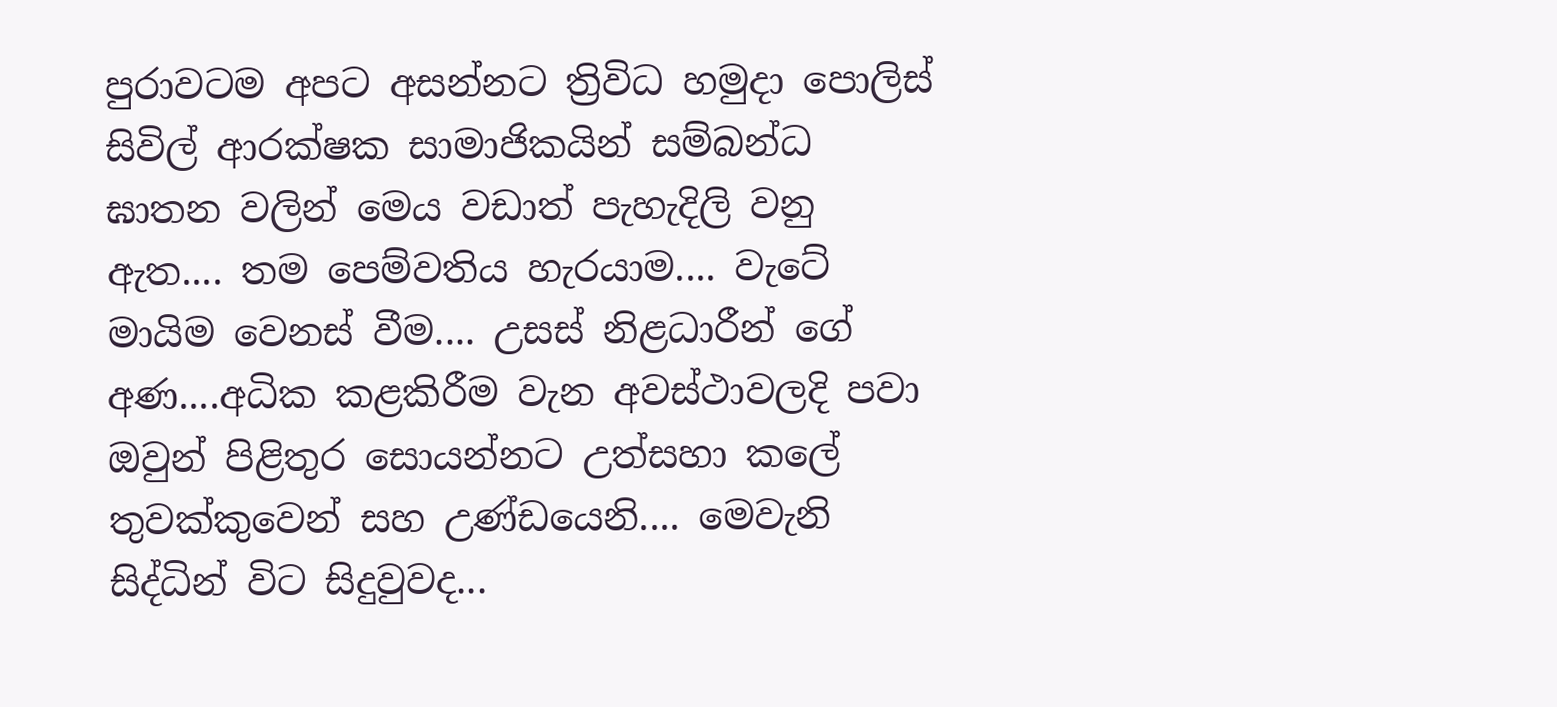පුරාවටම අපට අසන්නට ත්‍රිවිධ හමුදා පොලිස් සිවිල් ආරක්ෂක සාමාජිකයින් සම්බන්ධ ඝාතන වලින් මෙය වඩාත් පැහැදිලි වනු ඇත.... තම පෙම්වතිය හැරයාම.... වැටේ මායිම වෙනස් වීම.... උසස් නිළධාරීන් ගේ අණ....අධික කළකිරීම වැන අවස්ථාවලදි පවා ඔවුන් පිළිතුර සොයන්නට උත්සහා කලේ තුවක්කුවෙන් සහ උණ්ඩයෙනි.... මෙවැනි සිද්ධින් විට සිදුවුවද...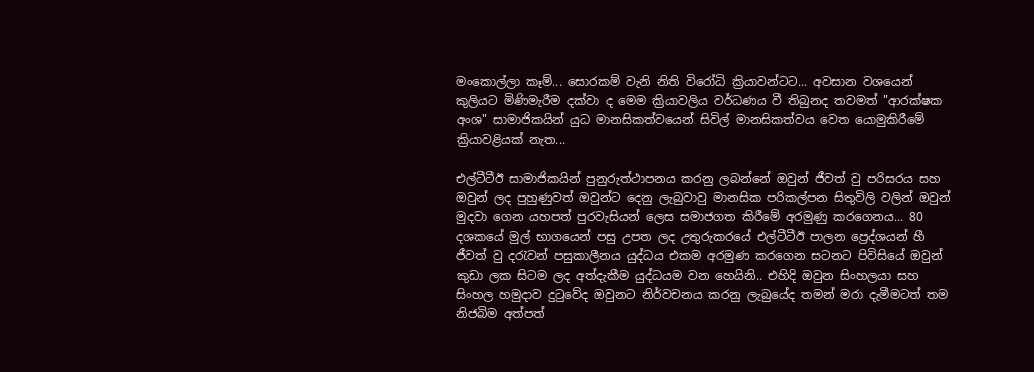මංකොල්ලා කෑම්... සොරකම් වැනි නිති විරෝධි ක්‍රියාවන්ටට... අවසාන වශයෙන් කුලියට මිණිමැරීම දක්වා ද මෙම ක්‍රියාවලිය වර්ධණය වී තිබුනද තවමත් "ආරක්ෂක අංශ" සාමාජිකයින් යුධ මානසිකත්වයෙන් සිවිල් මානසිකත්වය වෙත යොමුකිරීමේ ක්‍රියාවළියක් නැත...

එල්ටීටීඊ සාමාජිකයින් පුනුරුත්ථාපනය කරනු ලබන්නේ ඔවුන් ජීවත් වු පරිසරය සහ ඔවුන් ලද පුහුණුවත් ඔවුන්ට දෙනු ලැබුවාවු මානසික පරිකල්පන සිතුවිලි වලින් ඔවුන් මුදවා ගෙන යහපත් පුරවැසියන් ලෙස සමාජගත කිරීමේ අරමුණු කරගෙනය... 80 දශකයේ මුල් භාගයෙන් පසු උපත ලද උතුරුකරයේ එල්ටීටීඊ පාලන ප්‍රෙද්ශයන් හී ජීවත් වු දරැවන් පසුකාලීනය යුද්ධය එකම අරමුණ කරගෙන සටනට පිවිසියේ ඔවුන් කුඩා ලක සිටම ලද අත්දැකීම යුද්ධයම වන හෙයිනි.. එහිදි ඔවුන සිංහලයා සහ සිංහල හමුදාව දුටුවේද ඔවුනට නිර්වචනය කරනු ලැබුයේද තමන් මරා දැමීමටත් තම නිජබිම අත්පත්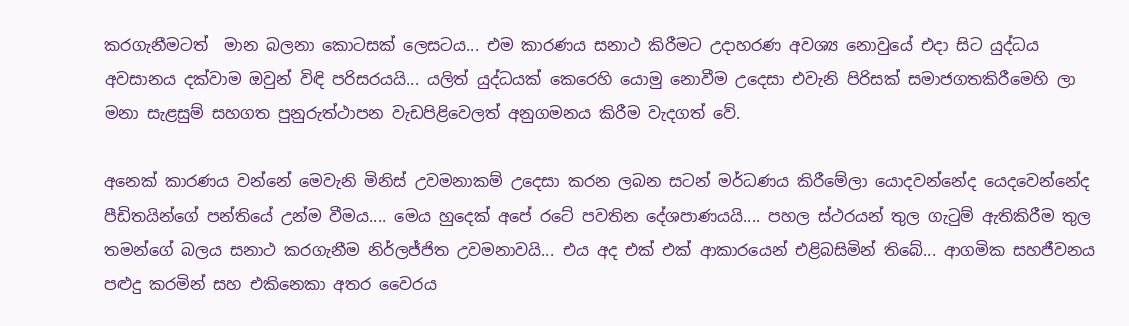කරගැනීමටත්  මාන බලනා කොටසක් ලෙසටය... එම කාරණය සනාථ කිරීමට උදාහරණ අවශ්‍ය නොවුයේ එදා සිට යුද්ධය අවසානය දක්වාම ඔවුන් විඳි පරිසරයයි... යලිත් යුද්ධයක් කෙරෙහි යොමු නොවීම උදෙසා එවැනි පිරිසක් සමාජගතකිරීමෙහි ලා මනා සැළසුම් සහගත පුනුරුත්ථාපන වැඩපිළිවෙලත් අනුගමනය කිරීම වැදගත් වේ.

අනෙක් කාරණය වන්නේ මෙවැනි මිනිස් උවමනාකම් උදෙසා කරන ලබන සටන් මර්ධණය කිරීමේලා යොදවන්නේද යෙදවෙන්නේද පීඩිතයින්ගේ පන්තියේ උන්ම වීමය.... මෙය හුදෙක් අපේ රටේ පවතින දේශපාණයයි.... පහල ස්ථරයන් තුල ගැටුම් ඇතිකිරීම තුල තමන්ගේ බලය සනාථ කරගැනීම නිර්ලජ්ජිත උවමනාවයි... එය අද එක් එක් ආකාරයෙන් එළිබසිමින් තිබේ... ආගමික සහජීවනය පළුදු කරමින් සහ එකිනෙකා අතර වෛරය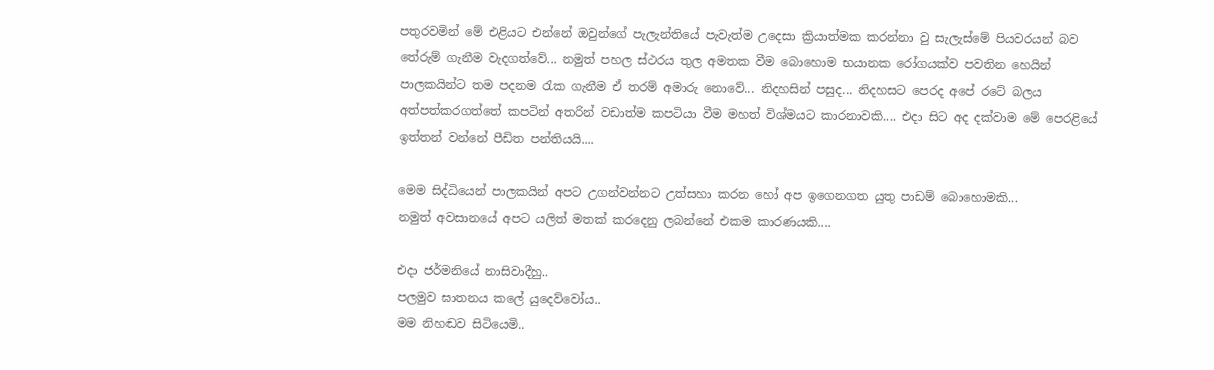පතුරවමින් මේ එළියට එන්නේ ඔවුන්ගේ පැලැන්තියේ පැවැත්ම උදෙසා ක්‍රියාත්මක කරන්නා වු සැලැස්මේ පියවරයන් බව තේරුම් ගැනීම වැදගත්වේ... නමුත් පහල ස්ථරය තුල අමතක වීම බොහොම භයානක රෝගයක්ව පවතින හෙයින් පාලකයින්ට තම පදනම රැක ගැනීම ඒ තරම් අමාරු නොවේ... නිදහසින් පසුද... නිදහසට පෙරද අපේ රටේ බලය අත්පත්කරගත්තේ කපටින් අතරින් වඩාත්ම කපටියා වීම මහත් විශ්මයට කාරනාවකි.... එදා සිට අද දක්වාම මේ පෙරළියේ ඉත්තන් වන්නේ පීඩිත පන්තියයි....

මෙම සිද්ධියෙන් පාලකයින් අපට උගන්වන්නට උත්සහා කරන හෝ අප ඉගෙනගත යුතු පාඩම් බොහොමකි...
නමුත් අවසානයේ අපට යලිත් මතක් කරදෙනු ලබන්නේ එකම කාරණයකි....

එදා ජර්මනියේ නාසිවාදීහු..
පලමුව ඝාතනය කලේ යුදෙව්වෝය..
මම නිහඬව සිටියෙමි..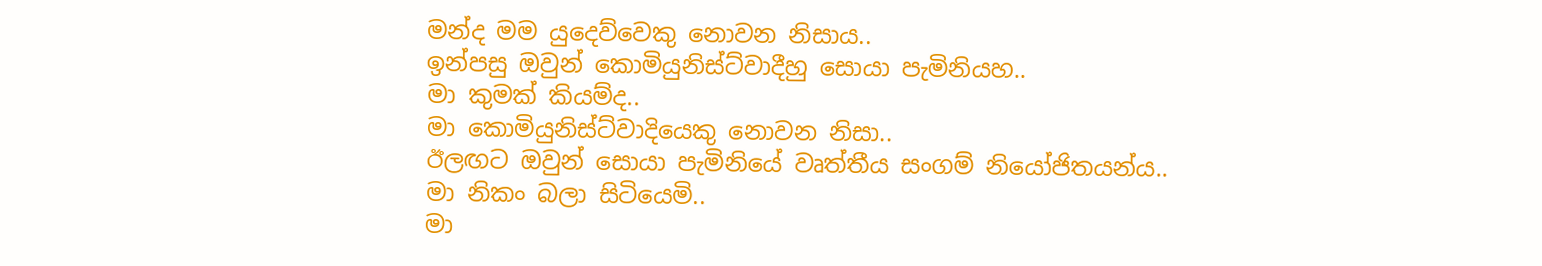මන්ද මම යුදෙව්වෙකු නොවන නිසාය..
ඉන්පසු ඔවුන් කොමියුනිස්ට්වාදීහු සොයා පැමිනියහ..
මා කුමක් කියම්ද..
මා කොමියුනිස්ට්වාදියෙකු නොවන නිසා..
ඊලඟට ඔවුන් සොයා පැමිනියේ වෘත්තීය සංගම් නියෝජිතයන්ය..
මා නිකං බලා සිටියෙමි..
මා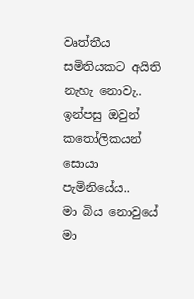වෘත්තීය සමිතියකට අයිති නැහැ නොවැ..
ඉන්පසු ඔවුන් කතෝලිකයන් සොයා පැමිනියේය..
මා බිය නොවුයේ මා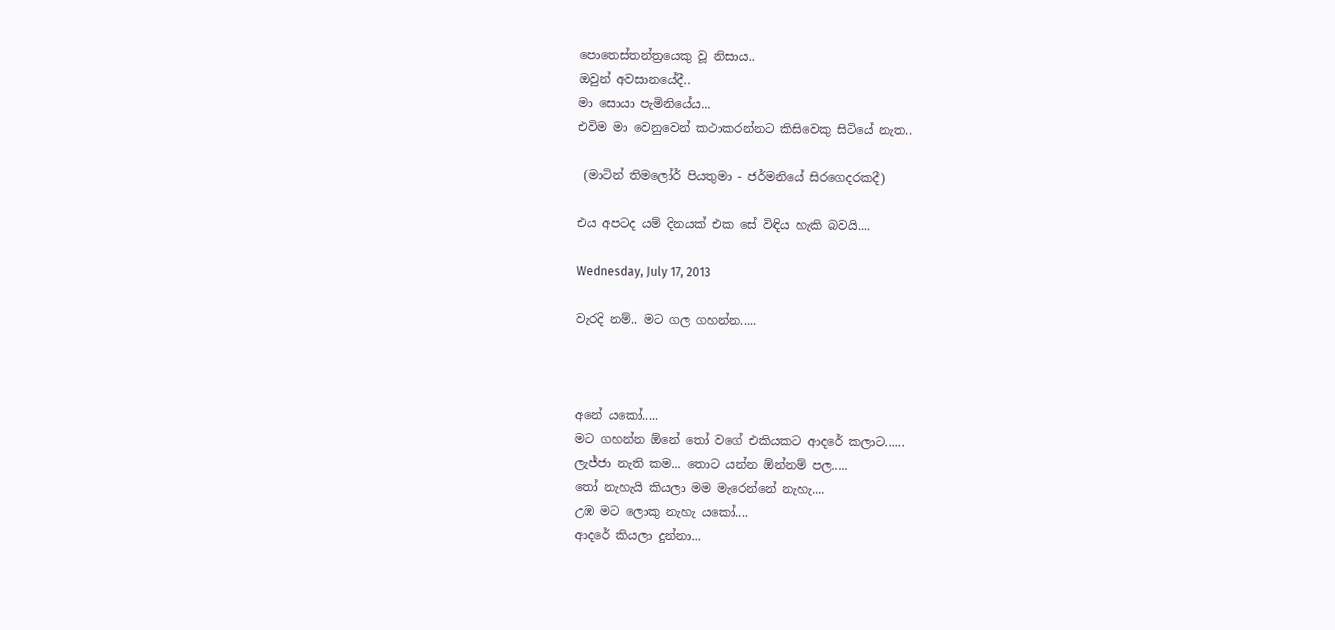පොතෙස්තන්ත්‍රයෙකු වූ නිසාය..
ඔවුන් අවසානයේදී..
මා සොයා පැමිනියේය...
එවිම මා‍ වෙනුවෙන් කථාකරන්නට කිසිවෙකු සිටියේ නැත..

 (මාටින් තිමලෝර් පියතුමා - ජර්මනියේ සිරගෙදරකදී)

එය අපටද යම් දිනයක් එක සේ විඳිය හැකි බවයි....

Wednesday, July 17, 2013

වැරදි නම්.. මට ගල ගහන්න.....



අනේ යකෝ.....
මට ගහන්න ඕනේ තෝ වගේ එකියකට ආ‍දරේ කලාට......
ලැජ්ජා නැති කම... තොට යන්න ඕන්නම් පල.....
තෝ නැහැයි කියලා මම මැරෙන්නේ නැහැ....
උඹ මට ලොකු නැහැ යකෝ....
ආදරේ කියලා ‍දුන්නා...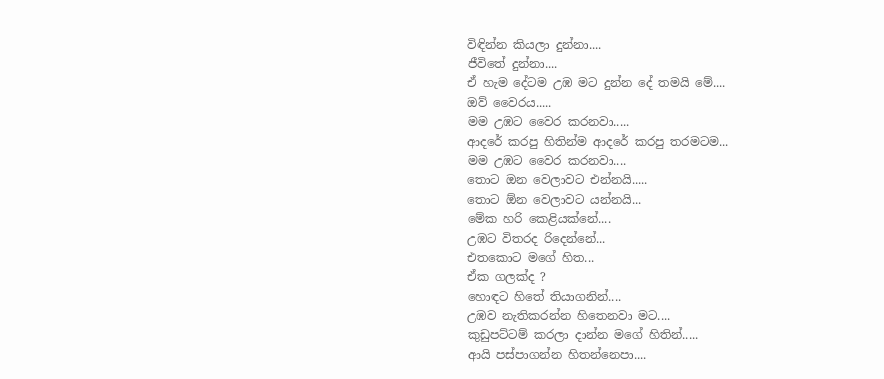විඳින්න කියලා දුන්නා....
ජීවිතේ දුන්නා....
ඒ හැම දේටම උඹ මට දුන්න දේ තමයි මේ....
ඔව් වෛරය.....
මම උඹට වෛර කරනවා.....
ආදරේ කරපු හිතින්ම ආදරේ කරපු තරමටම...
මම උඹට වෛර කරනවා....
තොට ඔන වෙලාවට එන්නයි.....
තොට ඕන වෙලාවට යන්නයි...
මේක හරි කෙළියක්නේ....
උඹට විතරද රිදෙන්නේ...
එතකොට මගේ හිත...
ඒක ගලක්ද ?
හොඳට හිතේ තියාගනින්....
උඹව නැතිකරන්න හිතෙනවා මට....
කුඩුපට්ටම් කරලා දාන්න ම‍ගේ හිතින්.....
ආයි පස්පාගන්න හිතන්නෙපා....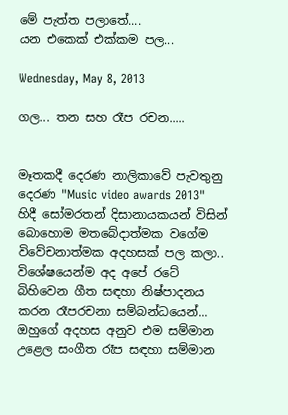මේ පැත්ත පලාතේ....
යන එකෙක් එක්කම පල...

Wednesday, May 8, 2013

ගල... තන සහ රෑප රචන.....


මෑතකදී දෙරණ නාලිකාවේ පැවතුනු දෙරණ "Music video awards 2013" හිදී සෝමරතන් දිසානායකයන් විසින් බොහොම මතබේදාත්මක වගේම විවේචනාත්මක අදහසක් පල කලා.. විශේෂයෙන්ම අද අපේ රටේ බිහිවෙන ගීත සඳහා නිෂ්පාදනය කරන රෑපරචනා සම්බන්ධයෙන්... ඔහුගේ අදහස අනුව එම සම්මාන උළෙල සංගීත රෑප සඳහා සම්මාන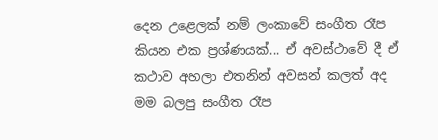දෙන උළෙලක් නම් ලංකාවේ සංගීත රෑප කියන එක ප්‍රශ්ණයක්... ඒ අවස්ථාවේ දී ඒ කථාව අහලා එතනින් අවසන් කලත් අද මම බලපු සංගීත රෑප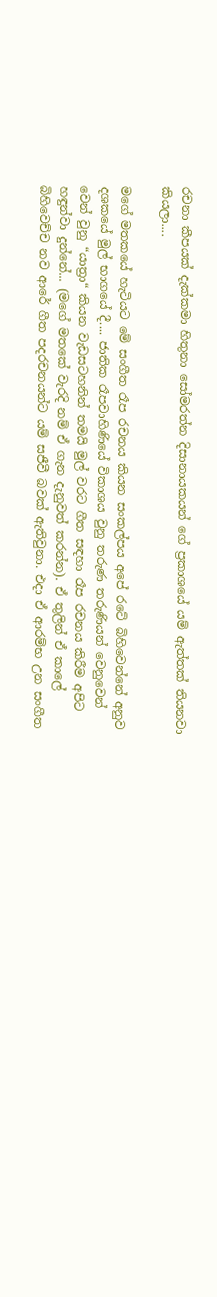රචනා කීපයක් දැක්කමා හිතුනා සෝමරත්න දිසානායකයන් ගේ ප්‍රකාශයේ යම් ඇත්තක් තියනවා කියලා....

මගේ මතකයේ හැටියට මේ සංගීත රෑප රචනය කියන සංකල්පය අපේ රටේ බිහිවෙන්නේ අනුව දශකයේ මුල් භාගයේ දී.... ජාතික රෑපවාහිණියේ විකාශය වුනු තරුණ තරුණියන් වෙනුවෙන් වෙන් වුනු “යාත්‍රා“ කියන වැඩසටහනින් තමයි මුල් වරට ගීත සඳහා රෑප රචනය කිරීම අපිට හඳුන්වා දුන්නේ... (මගේ මතකේ වැරදි නම් ඒ ගැන දැනුවත් කරන්න). ඒ තුලින් ඒ කාලේ බිහිවෙච්ච නව ආරේ ගීත පදරචනයන්ට යම් සජීවී බවක් ඇතිවුනා. එදා ඒ ආරම්භ උන සංගීත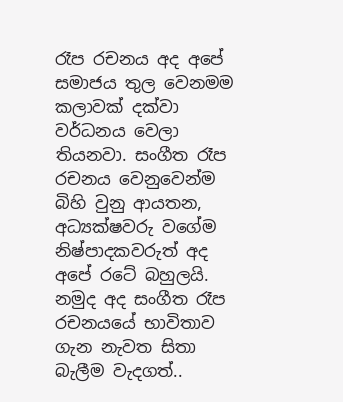රෑප රචනය අද අපේ සමාජය තුල වෙනමම කලාවක් දක්වා වර්ධනය වෙලා තියනවා. සංගීත රෑප රචනය වෙනුවෙන්ම බිහි වුනු ආයතන, අධ්‍යක්ෂවරු වගේම නිෂ්පාදකවරුත් අද අපේ රටේ බහුලයි. නමුද අද සංගීත රෑප රචනයයේ භාවිතාව ගැන නැවත සිතා බැලීම වැදගත්..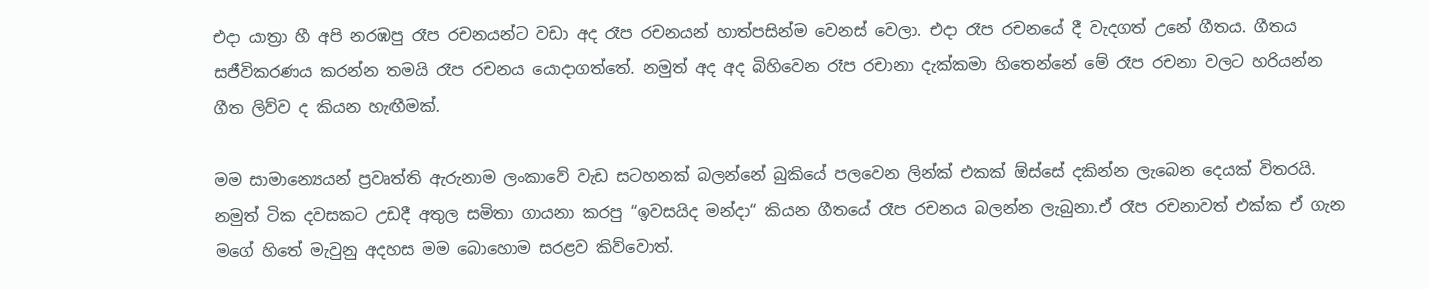එදා යාත්‍රා හී අපි නරඹපු රෑප රචනයන්ට වඩා අද රෑප රචනයන් හාත්පසින්ම වෙනස් වෙලා. එදා රෑප රචනයේ දී වැදගත් උනේ ගීතය. ගීතය සජීවිකරණය කරන්න තමයි රෑප රචනය යොදාගත්තේ. නමුත් අද අද බිහිවෙන රෑප රචානා දැක්කමා හිතෙන්නේ මේ රෑප රචනා වලට හරියන්න ගීත ලිව්ව ද කියන හැඟීමක්.

මම සාමාන්‍යෙයන් ප්‍රවෘත්ති ඇරුනාම ලංකාවේ වැඩ සටහනක් බලන්නේ බුකියේ පලවෙන ලින්ක් එකක් ඕස්සේ දකින්න ලැබෙන දෙයක් විතරයි. නමුත් ටික දවසකට උඩදී අතුල සමිතා ගායනා කරපු “ඉවසයිද මන්දා“ කියන ගීතයේ රෑප රචනය බලන්න ලැබුනා.ඒ රෑප රචනාවත් එක්ක ඒ ගැන මගේ හිතේ මැවුනු අදහස මම බොහොම සරළව කිව්වොත්.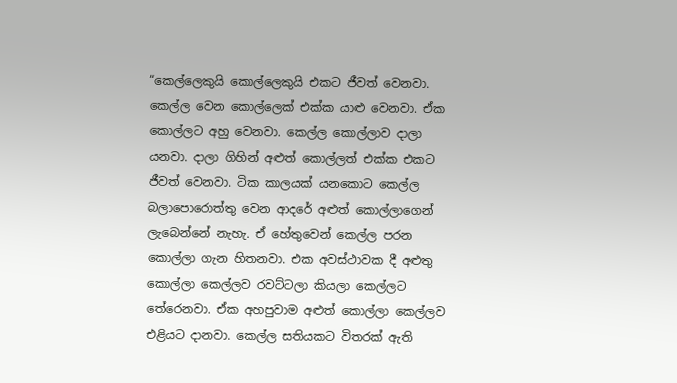“කෙල්ලෙකුයි කොල්ලෙකුයි එකට ජීවත් වෙනවා. කෙල්ල වෙන කොල්ලෙක් එක්ක යාළු වෙනවා. ඒක කොල්ලට අහු වෙනවා. කෙල්ල කොල්ලාව දාලා යනවා. දාලා ගිහින් අළුත් කොල්ලත් එක්ක එකට ජීවත් වෙනවා. ටික කාලයක් යනකොට කෙල්ල බලාපොරොත්තු වෙන ආදරේ අළුත් කොල්ලාගෙන් ලැබෙන්නේ නැහැ. ඒ හේතුවෙන් කෙල්ල පරන කොල්ලා ගැන හිතනවා. එක අවස්ථාවක දී අළුතු කොල්ලා කෙල්ලව රවට්ටලා කියලා කෙල්ලට තේරෙනවා. ඒක අහපුවාම අළුත් කොල්ලා කෙල්ලව එළියට දානවා. කෙල්ල සතියකට විතරක් ඇති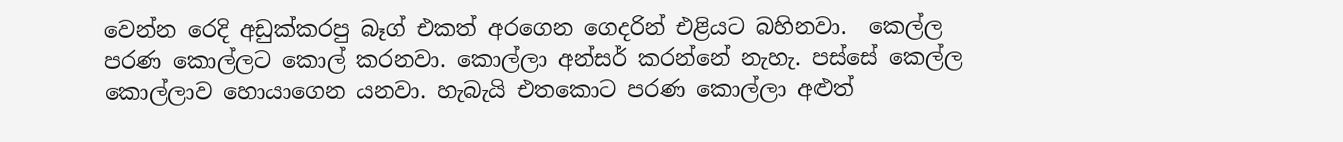වෙන්න රෙදි අඩුක්කරපු බෑග් එකත් අරගෙන ගෙදරින් එළියට බහිනවා.  කෙල්ල පරණ කොල්ලට කොල් කරනවා. කොල්ලා අන්සර් කරන්නේ නැහැ. පස්සේ කෙල්ල කොල්ලාව හොයාගෙන යනවා. හැබැයි එතකොට පරණ කොල්ලා අළුත්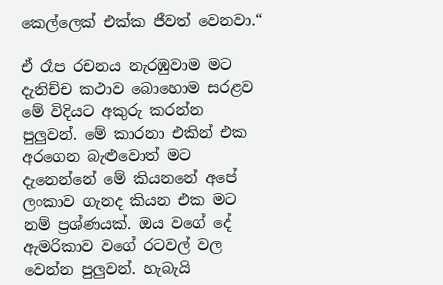කෙල්ලෙක් එක්ක ජීවත් වෙනවා.“

ඒ රෑප රචනය නැරඹුවාම මට දැනිච්ච කථාව බොහොම සරළව මේ විදියට අකුරු කරන්න පුලුවන්. මේ කාරනා එකින් එක අරගෙන බැළුවොත් මට දැනෙන්නේ මේ කියනනේ අපේ ලංකාව ගැනද කියන එක මට නම් ප්‍රශ්ණයක්. ඔය වගේ දේ ඇමරිකාව වගේ රටවල් වල වෙන්න පුලුවන්. හැබැයි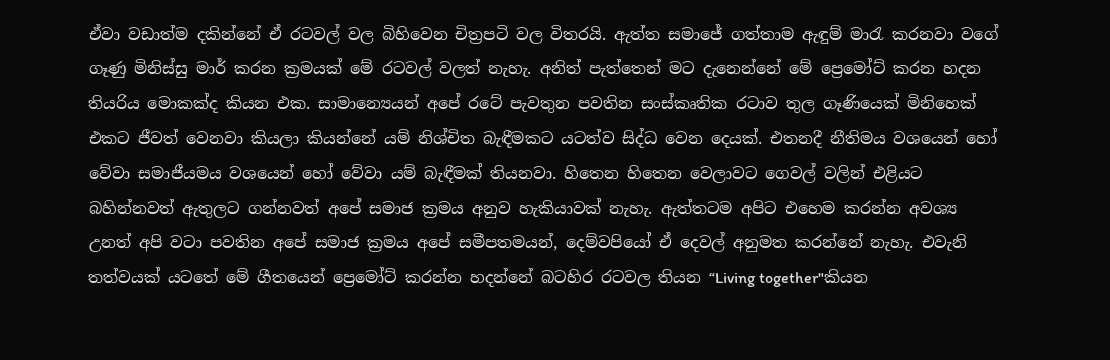ඒවා වඩාත්ම දකින්නේ ඒ රටවල් වල බිහිවෙන චිත්‍රපටි වල විතරයි. ඇත්ත සමාජේ ගත්තාම ඇඳුම් මාරැ කරනවා වගේ ගෑණු මිනිස්සු මාර් කරන ක්‍රමයක් මේ රටවල් වලත් නැහැ. අනිත් පැත්තෙන් මට දැනෙන්නේ මේ ප්‍රෙමෝට් කරන හදන තියරිය මොකක්ද කියන එක. සාමාන්‍යෙයන් අපේ රටේ පැවතුන පවතින සංස්කෘතික රටාව තුල ගෑණියෙක් මිනිහෙක් එකට ජීවත් වෙනවා කියලා කියන්නේ යම් නිශ්චිත බැඳීමකට යටත්ව සිද්ධ වෙන දෙයක්. එතනදී නීතිමය වශයෙන් හෝ වේවා සමාජීයමය වශයෙන් හෝ වේවා යම් බැඳීමක් තියනවා. හිතෙන හිතෙන වෙලාවට ගෙවල් වලින් එළියට බහින්නවත් ඇතුලට ගන්නවත් අපේ සමාජ ක්‍රමය අනුව හැකියාවක් නැහැ. ඇත්තටම අපිට එහෙම කරන්න අවශ්‍ය උනත් අපි වටා පවතින අපේ සමාජ ක්‍රමය අපේ සමීපතමයන්, දෙම්වපියෝ ඒ දෙවල් අනුමත කරන්නේ නැහැ. එවැනි තත්වයක් යටතේ මේ ගීතයෙන් ප්‍රෙමෝට් කරන්න හදන්නේ බටහිර රටවල තියන “Living together"කියන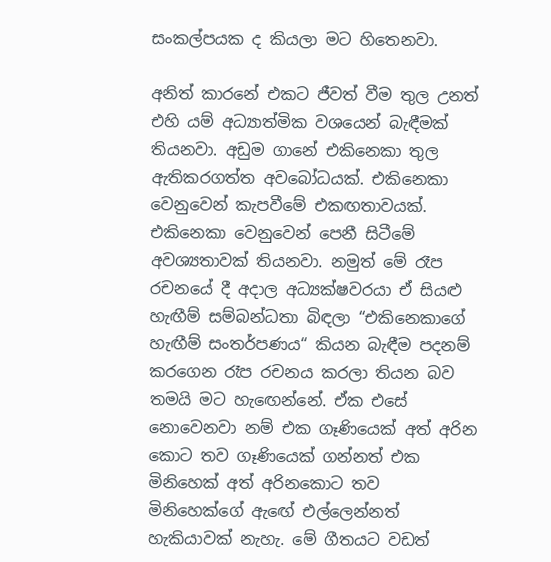සංකල්පයක ද කියලා මට හිතෙනවා.

අනිත් කාරනේ එකට ජීවත් වීම තුල උනත් එහි යම් අධ්‍යාත්මික වශයෙන් බැඳීමක් තියනවා. අඩුම ගානේ එකිනෙකා තුල ඇතිකරගත්ත අවබෝධයක්. එකිනෙකා වෙනුවෙන් කැපවීමේ එකඟතාවයක්. එකිනෙකා වෙනුවෙන් පෙනී සිටීමේ අවශ්‍යතාවක් තියනවා. නමුත් මේ රෑප රචනයේ දී අදාල අධ්‍යක්ෂවරයා ඒ සියළු හැඟීම් සම්බන්ධතා බිඳලා “එකිනෙකාගේ හැඟීම් සංතර්පණය“ කියන බැඳීම පදනම් කරගෙන රෑප රචනය කරලා තියන බව තමයි මට හැඟෙන්නේ. ඒක එසේ නොවෙනවා නම් එක ගෑණියෙක් අත් අරින කොට තව ගෑණියෙක් ගන්නත් එක මිනිහෙක් අත් අරිනකොට තව මිනිහෙක්ගේ ඇඟේ එල්ලෙන්නත් හැකියාවක් නැහැ. මේ ගීතයට වඩත්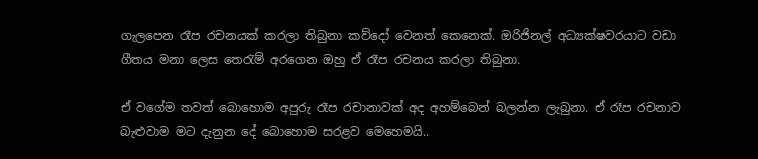ගැලපෙන රෑප රචනයක් කරලා තිබුනා කව්දෝ වෙනත් කෙනෙක්. ඔරිජිනල් අධ්‍යක්ෂවරයාට වඩා ගීතය මනා ලෙස තෙරැම් අරගෙන ඔහු ඒ රෑප රචනය කරලා තිබුනා.

ඒ වගේම තවත් බොහොම අපුරු රෑප රචානාවක් අද අහම්බෙන් බලන්න ලැබුනා. ඒ රෑප රචනාව බැළුවාම මට දැනුන දේ බොහොම සරළව මෙහෙමයි..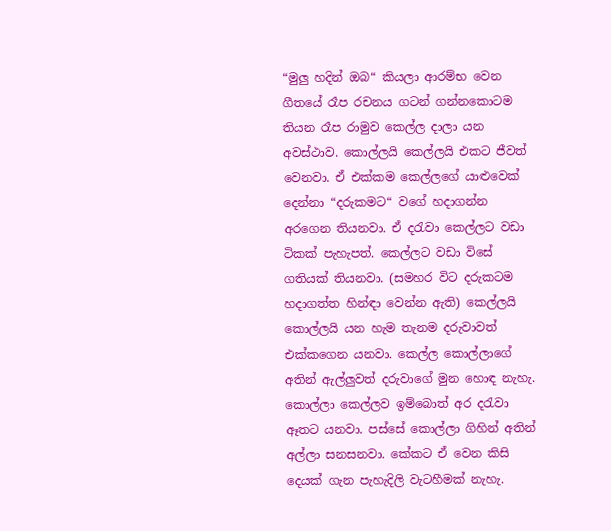“මුලු හදින් ඔබ“ කියලා ආරම්භ වෙන ගීතයේ රෑප රචනය ගටන් ගන්නකොටම තියන රෑප රාමුව කෙල්ල දාලා යන අවස්ථාව. කොල්ලයි කෙල්ලයි එකට ජීවත් වෙනවා. ඒ එක්කම කෙල්ලගේ යාළුවෙක් දෙන්නා “දරුකමට“ වගේ හදාගන්න අරගෙන තියනවා. ඒ දරැවා කෙල්ලට වඩා ටිකක් පැහැපත්. කෙල්ලට වඩා විසේ ගතියක් තියනවා. (සමහර විට දරුකටම හදාගත්ත හින්ඳා වෙන්න ඇති) කෙල්ලයි කොල්ලයි යන හැම තැනම දරුවාවත් එක්කගෙන යනවා. කෙල්ල කොල්ලාගේ අතින් ඇල්ලුවත් දරුවාගේ මුන හොඳ නැහැ. කොල්ලා කෙල්ලව ඉම්බොත් අර දරැවා ඈතට යනවා. පස්සේ කොල්ලා ගිහින් අතින් අල්ලා සනසනවා. කේකට ඒ වෙන කිසි දෙයක් ගැන පැහැදිලි වැටහීමක් නැහැ.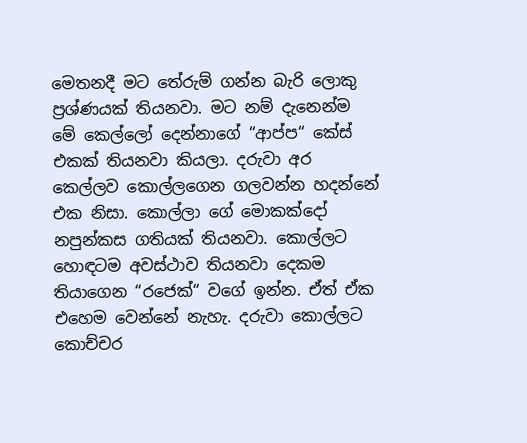මෙතනදී මට තේරුම් ගන්න බැරි ලොකු ප්‍රශ්ණයක් තියනවා. මට නම් දැනෙන්ම  මේ කෙල්ලෝ දෙන්නාගේ “ආප්ප“ කේස් එකක් තියනවා කියලා. දරුවා අර කෙල්ලව කොල්ලගෙන ගලවන්න හදන්නේ එක නිසා. කොල්ලා ගේ මොකක්දෝ නපුන්කස ගතියක් තියනවා. කොල්ලට හොඳටම අවස්ථාව තියනවා දෙකම තියාගෙන “රජෙක්“ වගේ ඉන්න. ඒත් ඒක එහෙම වෙන්නේ නැහැ. දරුවා කොල්ලට කොච්චර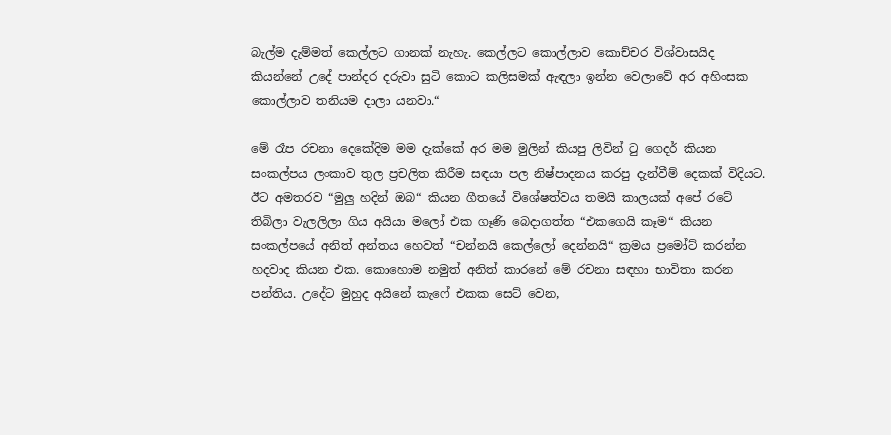බැල්ම දැම්මත් කෙල්ලට ගානක් නැහැ. කෙල්ලට කොල්ලාව කොච්චර විශ්වාසයිද කියන්නේ උදේ පාන්දර දරුවා සුටි කොට කලිසමක් ඇඳලා ඉන්න වෙලාවේ අර අහිංසක කොල්ලාව තනියම දාලා යනවා.“

මේ රෑප රචනා දෙකේදිම මම දැක්කේ අර මම මුලින් කියපු ලිවින් ටු ගෙදර් කියන සංකල්පය ලංකාව තුල ප්‍රචලිත කිරීම සඳයා පල නිෂ්පාදනය කරපු දැන්වීම් දෙකක් විදියට. ඊට අමතරව “මුලු හදින් ඔබ“ කියන ගීතයේ විශේෂත්වය තමයි කාලයක් අපේ රටේ තිබිලා වැලලිලා ගිය අයියා මලෝ එක ගෑණි බෙදාගත්ත “එකගෙයි කෑම“ කියන සංකල්පයේ අනිත් අන්තය හෙවත් “චන්නයි කෙල්ලෝ දෙන්නයි“ ක්‍රමය ප්‍රමෝට් කරන්න හදවාද කියන එක. කොහොම නමුත් අනිත් කාරනේ මේ රචනා සඳහා භාවිතා කරන පන්තිය. උදේට මුහුද අයිනේ කැෆේ එකක සෙට් වෙන,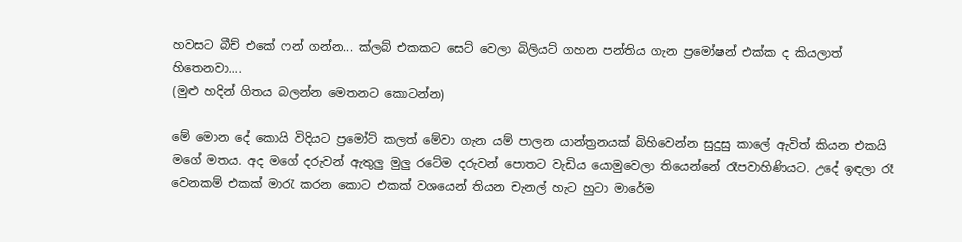හවසට බීච් එකේ ෆන් ගන්න... ක්ලබ් එකකට සෙට් වෙලා බිලියට් ගහන පන්තිය ගැන ප්‍රමෝෂන් එක්ක ද කියලාත් හිතෙනවා....
(මුළු හදින් ගිතය බලන්න මෙතනට කොටන්න)

මේ මොන දේ කොයි විදියට ප්‍රමෝට් කලත් මේවා ගැන යම් පාලන යාන්ත්‍රනයක් බිහිවෙන්න සුදුසු කාලේ ඇවිත් කියන එකයි මගේ මතය. අද මගේ දරුවන් ඇතුලු මුලු රටේම දරුවන් පොතට වැඩිය යොමුවෙලා තියෙන්නේ රෑපවාහිණියට. උදේ ඉඳලා රෑ වෙනකම් එකක් මාරැ කරන කොට එකක් වශයෙන් තියන චැනල් හැට හුටා මාරේම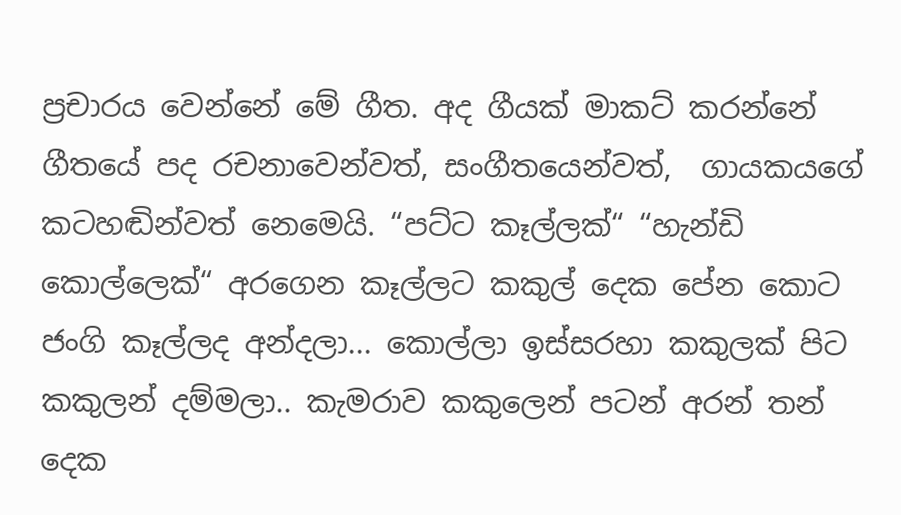ප්‍රචාරය වෙන්නේ මේ ගීත. අද ගීයක් මාකට් කරන්නේ ගීතයේ පද රචනාවෙන්වත්, සංගීතයෙන්වත්,  ගායකයගේ කටහඬින්වත් නෙමෙයි. “පට්ට කෑල්ලක්“ “හැන්ඩි කොල්ලෙක්“ අරගෙන කෑල්ලට කකුල් දෙක පේන කොට ජංගි කෑල්ලද අන්දලා... කොල්ලා ඉස්සරහා කකුලක් පිට කකුලන් දම්මලා.. කැමරාව කකුලෙන් පටන් අරන් තන් දෙක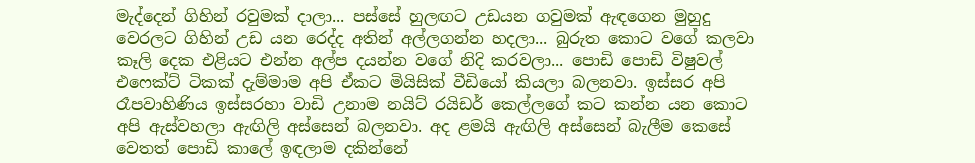මැද්දෙන් ගිහින් රවුමක් දාලා... පස්සේ හුලඟට උඩයන ගවුමක් ඇඳගෙන මුහුදු වෙරලට ගිහින් උඩ යන රෙද්ද අතින් අල්ලගන්න හදලා... බුරුත කොට වගේ කලවා කෑලි දෙක එළියට එන්න අල්ප දයන්න වගේ නිදි කරවලා... පොඩි පොඩි විෂුවල් එෆෙක්ට් ටිකක් දැම්මාම අපි ඒකට මියිසික් වීඩියෝ කියලා බලනවා. ඉස්සර අපි රෑපවාහිණිය ඉස්සරහා වාඩි උනාම නයිට් රයිඩර් කෙල්ලගේ කට කන්න යන කොට අපි ඇස්වහලා ඇඟිලි අස්සෙන් බලනවා. අද ළමයි ඇඟිලි අස්සෙන් බැලීම කෙසේ වෙතත් පොඩි කාලේ ඉඳලාම දකින්නේ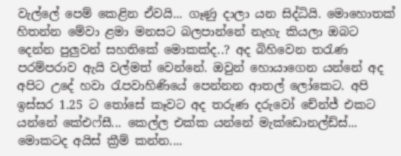වැල්ලේ පෙම් කෙළින ඒවයි... ගෑණු දාලා යන සිද්ධියි. මොහොතක් හිතන්න මේවා ළමා මනසට බලපාන්නේ නැහැ කියලා ඔබට දෙන්න පුලුවන් සහතිකේ මොකක්ද..? අද බිහිවෙන තරැණ පරම්පරාව ඇයි වල්මත් වෙන්නේ. ඔවුන් හොයාගෙන යන්නේ අද අපිට උදේ හවා රැපවාහිණියේ පෙන්නන ආතල් ලෝකෙට. අපි ඉස්සර 1.25 ට තෝසේ කෑවට අද තරුණ දරුවෝ චේන්ජ් එකට යන්නේ කේඑෆ්සී... කෙල්ල එක්ක යන්නේ මැක්ඩොනල්ඩ්ස්... මොකටද අයිස් ක්‍රීම් කන්න....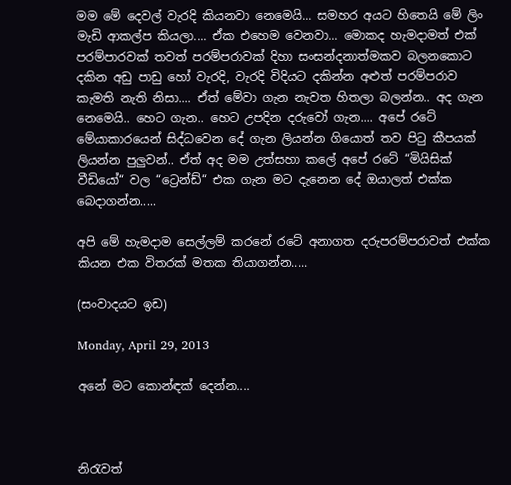මම මේ දෙවල් වැරදි කියනවා නෙමෙයි... සමහර අයට හිතෙයි මේ ලිං මැඩි ආකල්ප කියලා.... ඒක එහෙම වෙනවා... මොකද හැමදාමත් එක් පරම්පාරවක් තවත් පරම්පරාවක් දිහා සංසන්දනාත්මකව බලනකොට දකින අඩු පාඩු හෝ වැරදි, වැරදි විදියට දකින්න අළුත් පරම්පරාව කැමති නැති නිසා.... ඒත් මේවා ගැන නැවත හිතලා බලන්න.. අද ගැන නෙමෙයි.. හෙට ගැන.. හෙට උපදින දරුවෝ ගැන.... අපේ රටේ මේයාකාරයෙන් සිද්ධවෙන දේ ගැන ලියන්න ගියොත් තව පිටු කීපයක් ලියන්න පුලුවන්.. ඒත් අද මම උත්සහා කලේ අපේ රටේ “මියිසික් වීඩියෝ“ වල “ට්‍රෙන්ඩ්“ එක ගැන මට දැනෙන දේ ඔයාලත් එක්ක බෙදාගන්න.....

අපි මේ හැමදාම සෙල්ලම් කරනේ රටේ අනාගත දරුපරම්පරාවත් එක්ක කියන එක විතරක් මතක තියාගන්න.....

(සංවාදයට ඉඩ)

Monday, April 29, 2013

අනේ මට කොන්ඳක් දෙන්න....



නිරැවත්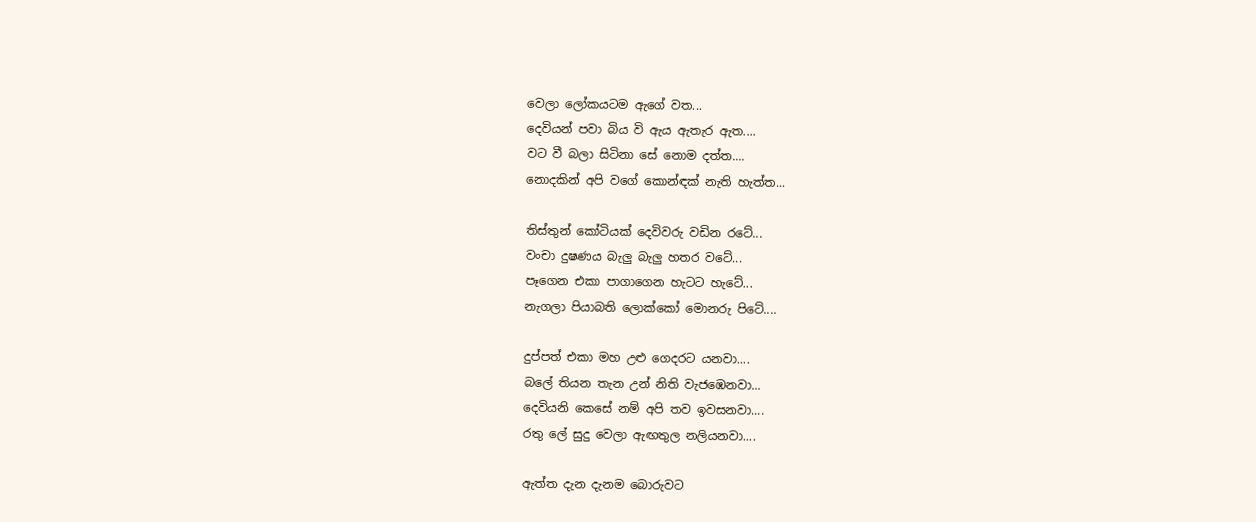වෙලා ලෝකයටම ඇගේ වත...
දෙවියන් පවා බිය වි ඇය ඇතැර ඇත....
වට වී බලා සිටිනා සේ නොම දත්ත....
නොදකින් අපි වගේ කොන්ඳක් නැති හැත්ත...

තිස්තුන් කෝටියක් දෙවිවරු වඩින රටේ...
වංචා දුෂණය බැලු බැලු හතර වටේ...
පෑගෙන එකා පාගාගෙන හැටට හැටේ...
නැගලා පියාබති ලොක්කෝ මොනරු පිටේ....

දුප්පත් එකා මහ උළු ගෙදරට යනවා....
බලේ තියන තැන උන් නිති වැජඹෙනවා...
දෙවියනි කෙසේ නම් අපි තව ඉවසනවා....
රතු ලේ සුදු වෙලා ඇඟතුල නලියනවා....

ඇත්ත දැන දැනම බොරුවට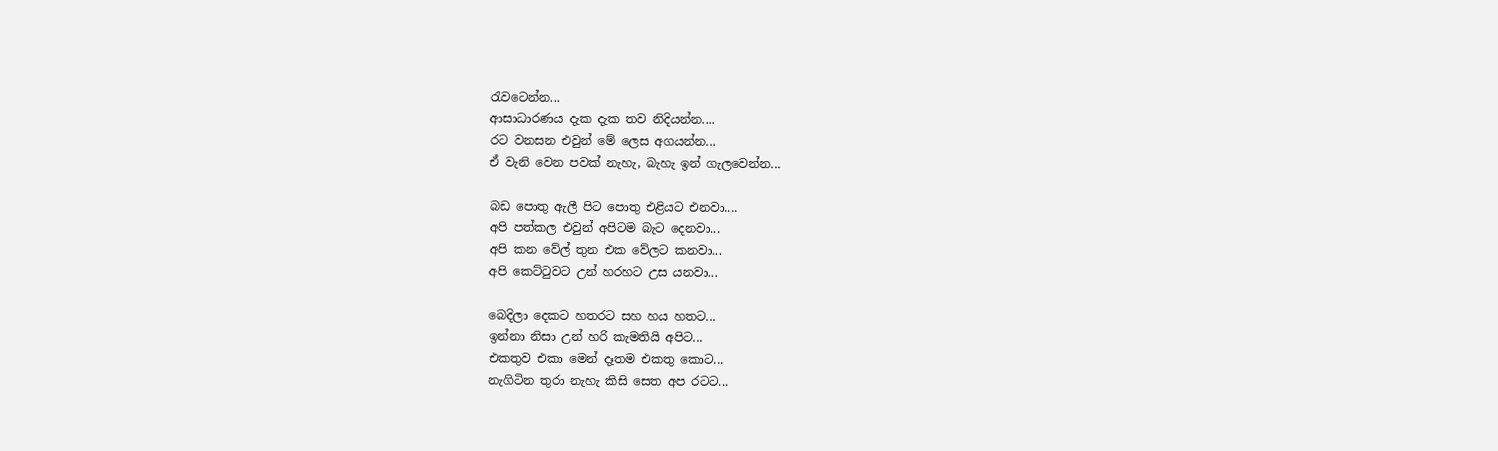රැවටෙන්න...
ආසාධාරණය දැක දැක තව නිදියන්න....
රට වනසන එවුන් මේ ලෙස අගයන්න...
ඒ වැනි වෙන පවක් නැහැ, බැහැ ඉන් ගැලවෙන්න...

බඩ පොතු ඇලී පිට පොතු එළියට එනවා....
අපි පත්කල එවුන් අපිටම බැට දෙනවා...
අපි කන වේල් තුන එක වේලට කනවා...
අපි කෙට්ටුවට උන් හරහට උස යනවා...

බෙදිලා දෙකට හතරට සහ හය හතට...
ඉන්නා නිසා උන් හරි කැමතියි අපිට...
එකතුව එකා මෙන් දෑතම එකතු කොට...
නැගිටින තුරා නැහැ කිසි සෙත අප රටට...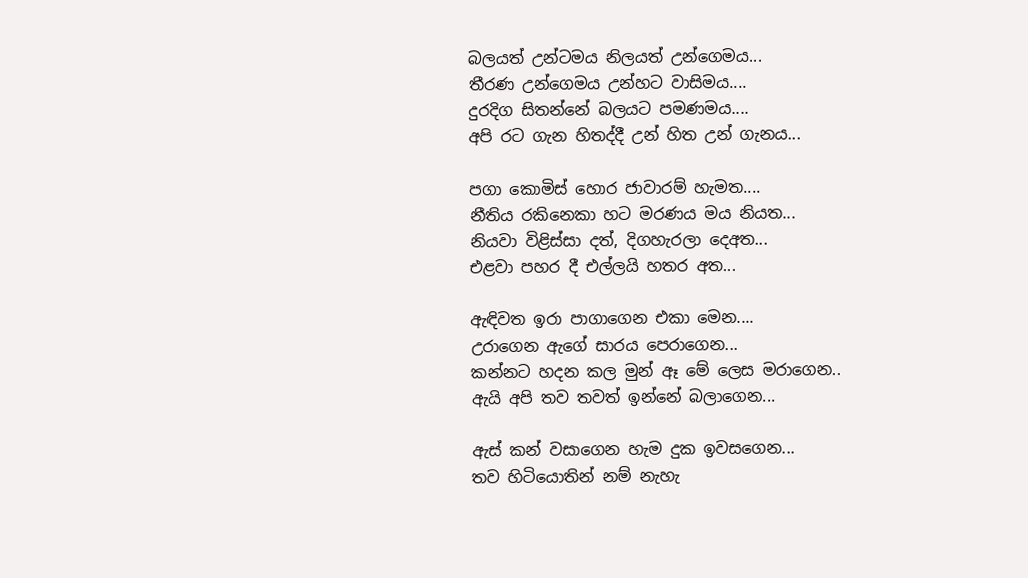බලයත් උන්ටමය නිලයත් උන්ගෙමය...
තීරණ උන්ගෙමය උන්හට වාසිමය....
දුරදිග සිතන්නේ බලයට පමණමය....
අපි රට ගැන හිතද්දී උන් හිත උන් ගැනය...

පගා කොමිස් හොර ජාවාරම් හැමත....
නීතිය රකිනෙකා හට මරණය මය නියත...
නියවා විළිස්සා දත්, දිගහැරලා දෙඅත...
එළවා පහර දී එල්ලයි හතර අත...

ඇඳිවත ඉරා පාගාගෙන එකා මෙන....
උරාගෙන ඇගේ සාරය පෙරාගෙන...
කන්නට හදන කල මුන් ඈ මේ ලෙස මරාගෙන..
ඇයි අපි තව තවත් ඉන්නේ බලාගෙන...

ඇස් කන් වසාගෙන හැම දුක ඉවසගෙන...
තව හිටියොතින් නම් නැහැ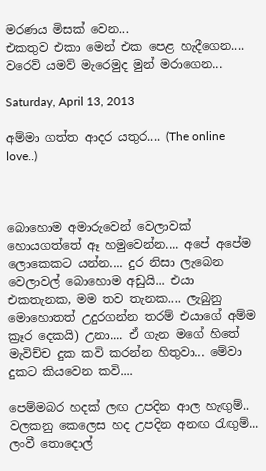මරණය මිසක් වෙන...
එකතුව එකා මෙන් එක පෙළ හැදීගෙන....
වරෙව් යමව් මැරෙමුද මුන් මරාගෙන...

Saturday, April 13, 2013

අම්මා ගත්ත ආදර යතුර.... (The online love..)



බොහොම අමාරුවෙන් වෙලාවක් හොයගත්තේ ඈ හමුවෙන්න.... අපේ අපේම ලොකෙකට යන්න.... දුර නිසා ලැබෙන වෙලාවල් බොහොම අඩුයි... එයා එකතැනක, මම තව තැනක.... ලැබුනු මොහොතත් උදුරගන්න තරම් එයාගේ අම්ම ක්‍රෑර දෙකයි) උනා.... ඒ ගැන මගේ හිතේ මැවිච්ච දුක කවි කරන්න හිතුවා... මේවා දුකට කියවෙන කවි....

පෙම්මබර හදක් ලඟ උපදින ආල හැඟුම්..
වලකනු කෙලෙස හද උපදින අනඟ රැඟුම්...
ලංවී තොදොල්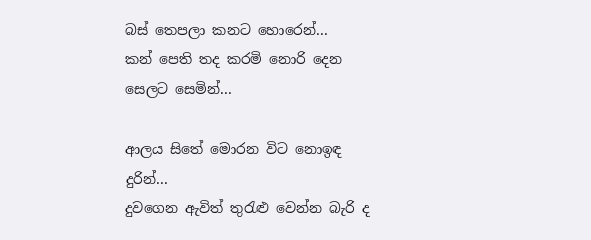බස් තෙපලා කනට හොරෙන්...
කන් පෙති තද කරමි නොරි දෙන සෙලට සෙමින්...

ආලය සිතේ මොරන විට නොඉඳ දුරින්...
දුවගෙන ඇවිත් තුරැළු වෙන්න බැරි ද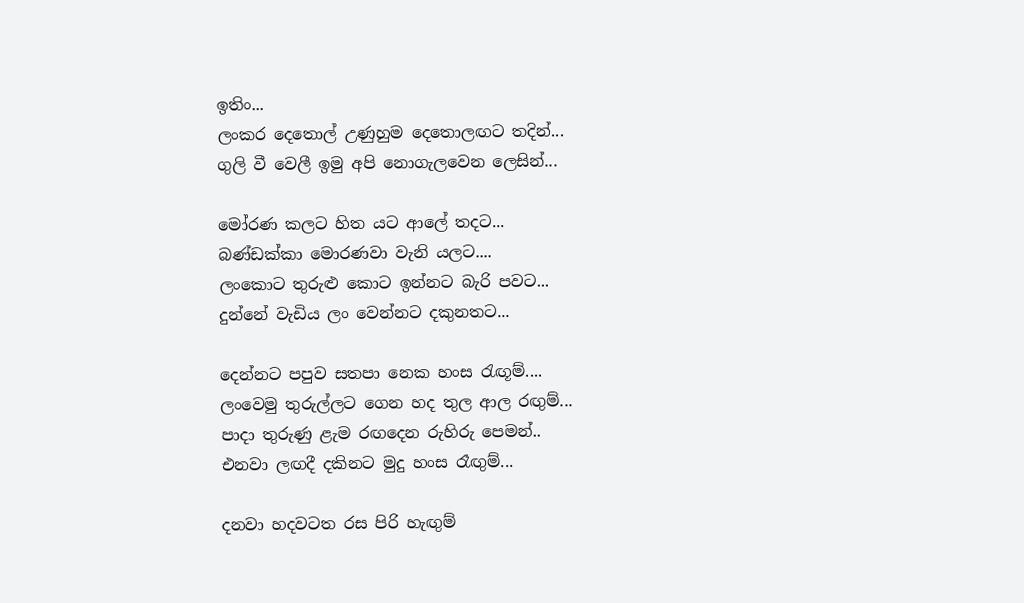ඉතිං...
ලංකර දෙතොල් උණුහුම දෙතොලඟට තදින්...
ගුලි වී වෙලී ඉමු අපි නොගැලවෙන ලෙසින්...

මෝරණ කලට හිත යට ආලේ තදට...
බණ්ඩක්කා මොරණවා වැනි යලට....
ලංකොට තුරුළු කොට ඉන්නට බැරි පවට...
දුන්නේ වැඩිය ලං වෙන්නට දකුනතට...

දෙන්නට පපුව සතපා නෙක හංස රැඟූම්....
ලංවෙමු තුරුල්ලට ගෙන හද තුල ආල රඟුම්...
පාදා තුරුණු ළැම රඟදෙන රුහිරු පෙමන්..
එනවා ලඟදී දකිනට මුදු හංස රෑඟුම්...

දනවා හදවටත රස පිරි හැඟුම්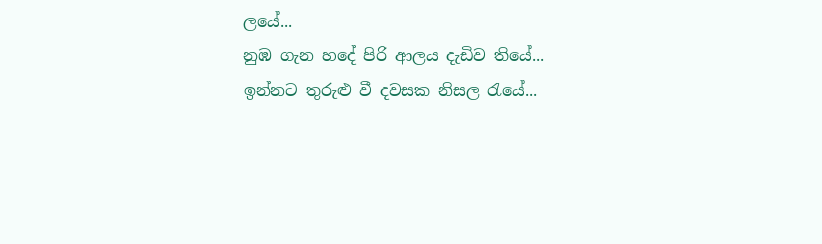ලයේ...
නුඹ ගැන හදේ පිරි ආලය දැඩිව තියේ...
ඉන්නට තුරුළු වී දවසක නිසල රැයේ...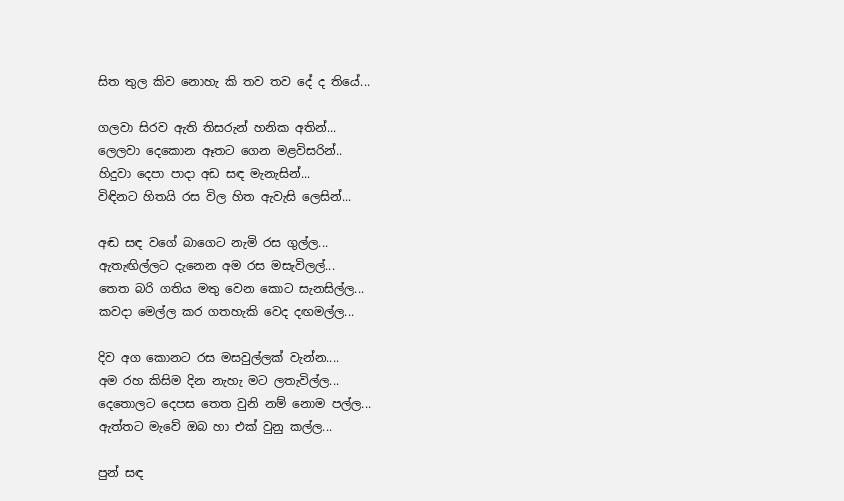සිත තුල කිව නොහැ කි තව තව දේ ද තියේ...

ගලවා සිරව ඇති තිසරුන් හනික අතින්...
ලෙලවා දෙකොන ඈතට ගෙන මළවිසරින්..
හිදුවා දෙපා පාදා අඩ සඳ මැනැසින්...
විඳිනට හිතයි රස විල හිත ඇවැසි ලෙසින්...

අඬ සඳ වගේ බාගෙට නැමි රස ගුල්ල...
ඇතැඟිල්ලට දැනෙන අම රස මසැවිලල්...
තෙත බරි ගතිය මතු වෙන කොට සැනසිල්ල...
කවදා මෙල්ල කර ගතහැකි වෙද දඟමල්ල...

දිව අග කොනට රස මසවුල්ලක් වැන්න....
අම රහ කිසිම දින නැහැ මට ලතැවිල්ල...
දෙතොලට දෙපස තෙත වුනි නම් නොම පල්ල...
ඇත්තට මැවේ ඔබ හා එක් වුනු කල්ල...

පුන් සඳ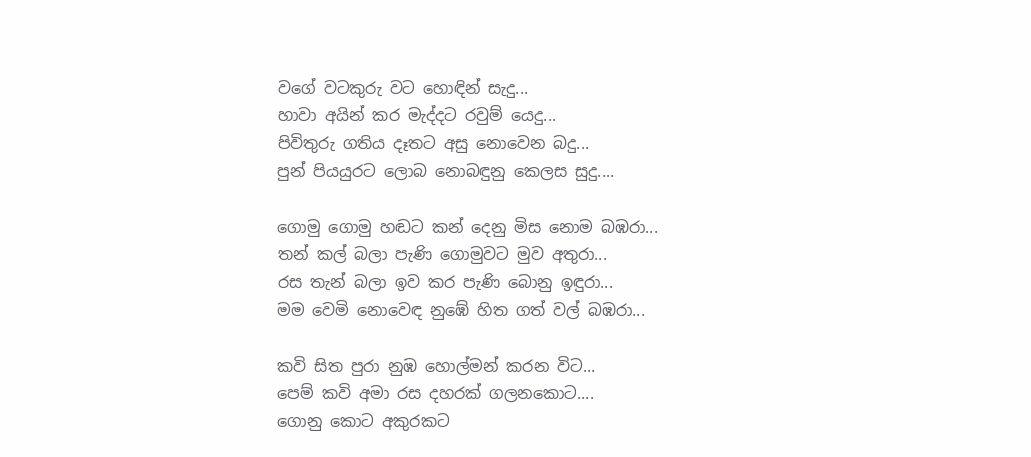වගේ වටකුරු වට හොඳින් සැදු...
හාවා අයින් කර මැද්දට රවුම් යෙදු...
පිවිතුරු ගතිය දෑතට අසු නොවෙන බදු...
පුන් පියයුරට ලොබ නොබඳුනු කෙලස සුදු....

ගොමු ගොමු හඬට කන් දෙනු මිස නොම බඹරා...
තන් කල් බලා පැණි ගොමුවට මුව අතුරා...
රස තැන් බලා ඉව කර පැණි බොනු ඉඳුරා...
මම වෙමි නොවෙඳ නුඹේ හිත ගත් වල් බඹරා...

කවි සිත පුරා නුඹ හොල්මන් කරන විට...
පෙම් කවි අමා රස දහරක් ගලනකොට....
ගොනු කොට අකුරකට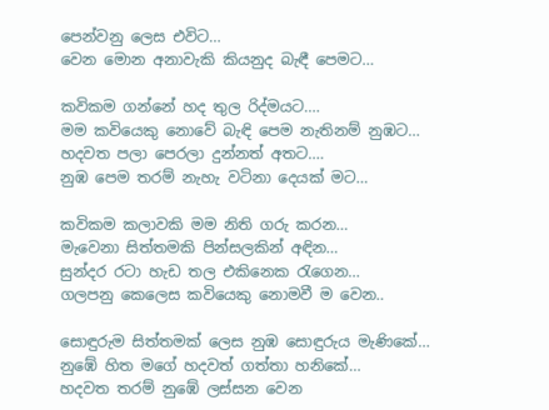පෙන්වනු ලෙස එවිට...
වෙන මොන අනාවැකි කියනුද බැඳී පෙමට...

කවිකම ගන්නේ හද තුල රිද්මයට....
මම කවියෙකු නොවේ බැඳි පෙම නැතිනම් නුඹට...
හදවත පලා පෙරලා දුන්නත් අතට....
නුඹ පෙම තරම් නැහැ වටිනා දෙයක් මට...

කවිකම කලාවකි මම නිති ගරු කරන...
මැවෙනා සිත්තමකි පින්සලකින් අඳින...
සුන්දර රටා හැඩ තල එකිනෙක රැගෙන...
ගලපනු කෙලෙස කවියෙකු නොමවී ම වෙන..

සොඳුරුම සිත්තමක් ලෙස නුඹ සොඳුරුය මැණිකේ...
නුඹේ හිත මගේ හදවත් ගත්තා හනිකේ...
හදවත තරම් නුඹේ ලස්සන වෙන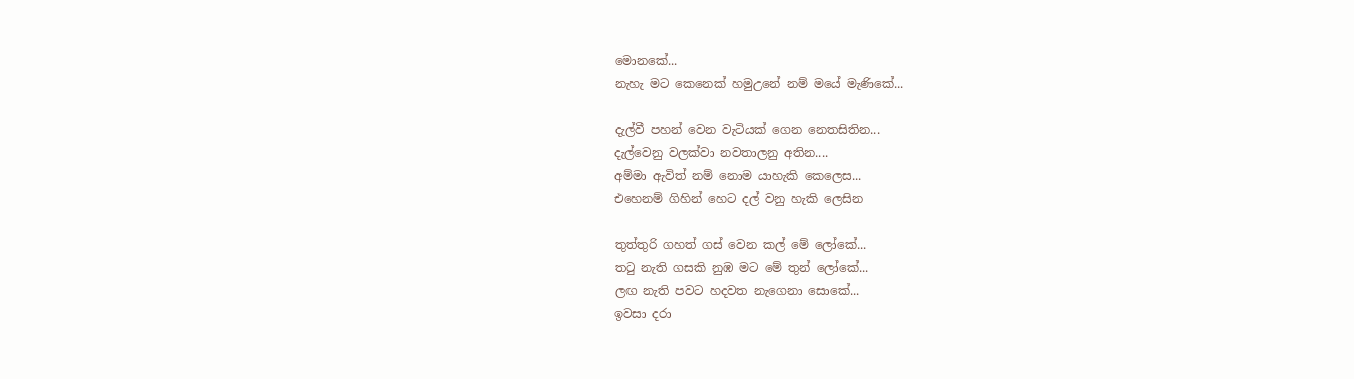මොනකේ...
නැහැ මට කෙනෙක් හමුඋනේ නම් මයේ මැණිකේ...

දැල්වී පහන් වෙන වැටියක් ගෙන නෙතසිතින...
දැල්වෙනු වලක්වා නවතාලනු අතින....
අම්මා ඇවිත් නම් නොම යාහැකි කෙලෙස...
එහෙනම් ගිහින් හෙට දල් වනු හැකි ලෙසින

තුත්තුරි ගහත් ගස් වෙන කල් මේ ලෝකේ...
තටු නැති ගසකි නුඹ මට මේ තුන් ලෝකේ...
ලඟ නැති පවට හදවත නැගෙනා සොකේ...
ඉවසා දරා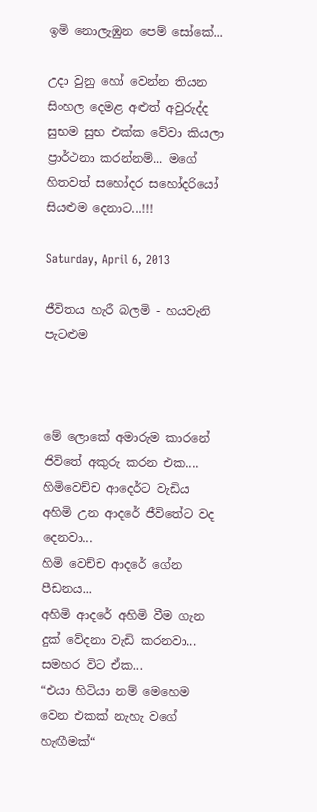ඉමි නොලැඹුන පෙම් සෝකේ...

උදා වුනු හෝ වෙන්න තියන සිංහල දෙමළ අළුත් අවුරුද්ද සුභම සුභ එක්ක වේවා කියලා ප්‍රාර්ථනා කරන්නම්... මගේ හිතවත් සහෝදර සහෝදරියෝ සියළුම දෙනාට...!!!

Saturday, April 6, 2013

ජීවිතය හැරී බලමි - හයවැනි පැටළුම



මේ ලොකේ අමාරුම කාරනේ ජිවිතේ අකුරු කරන එක....
හිමිවෙච්ච ආදෙර්ට වැඩිය අහිමි උන ආදරේ ජීවිතේට වද දෙනවා...
හිමි වෙච්ච ආදරේ ගේන පීඩනය...
අහිමි ආදරේ අහිමි වීම ගැන දුක් වේදනා වැඩි කරනවා...
සමහර විට ඒක...
“එයා හිටියා නම් මෙහෙම වෙන එකක් නැහැ වගේ හැඟීමක්“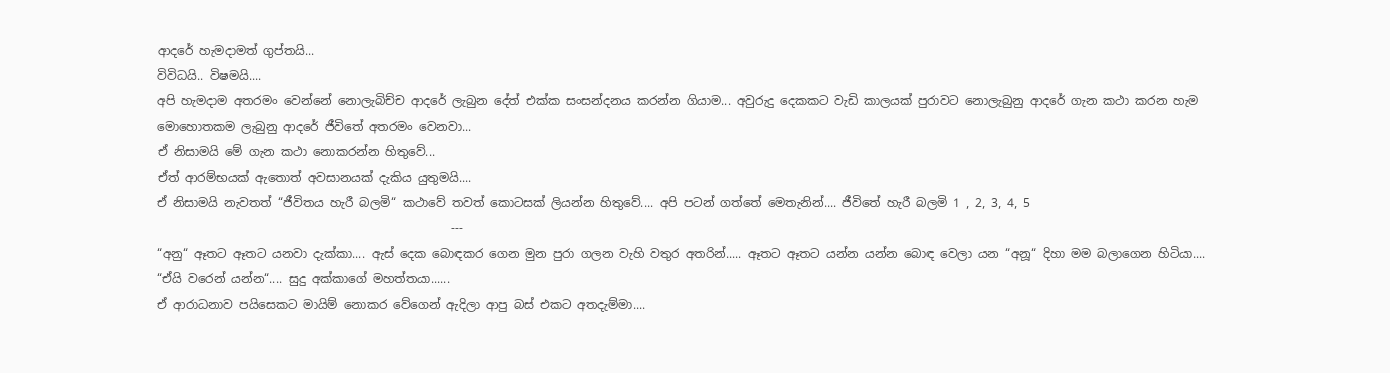ආදරේ හැමදාමත් ගුප්තයි...
විවිධයි.. විෂමයි....
අපි හැමදාම අතරමං වෙන්නේ නොලැබිච්ච ආදරේ ලැබුන දේත් එක්ක සංසන්දනය කරන්න ගියාම... අවුරුදු දෙකකට වැඩි කාලයක් පුරාවට නොලැබුනු ආදරේ ගැන කථා කරන හැම මොහොතකම ලැබුනු ආදරේ ජීවිතේ අතරමං වෙනවා...
ඒ නිසාමයි මේ ගැන කථා නොකරන්න හිතුවේ...
ඒත් ආරම්භයක් ඇතොත් අවසානයක් දැකිය යුතුමයි....
ඒ නිසාමයි නැවතත් “ජීවිතය හැරී බලමි“ කථාවේ තවත් කොටසක් ලියන්න හිතුවේ.... අපි පටන් ගත්තේ මෙතැනින්.... ජීවිතේ හැරී බලමි 1 , 2, 3, 4, 5
                                                 ---
“අනු“ ඈතට ඈතට යනවා දැක්කා.... ඇස් දෙක බොඳකර ගෙන මුන පුරා ගලන වැහි වතුර අතරින්..... ඈතට ඈතට යන්න යන්න බොඳ වෙලා යන “අනූ“ දිහා මම බලාගෙන හිටියා....
“ඒයි වරෙන් යන්න“.... සුදු අක්කාගේ මහත්තයා......
ඒ ආරාධනාව පයිසෙකට මායිම් නොකර වේගෙන් ඇදිලා ආපු බස් එකට අතදැම්මා....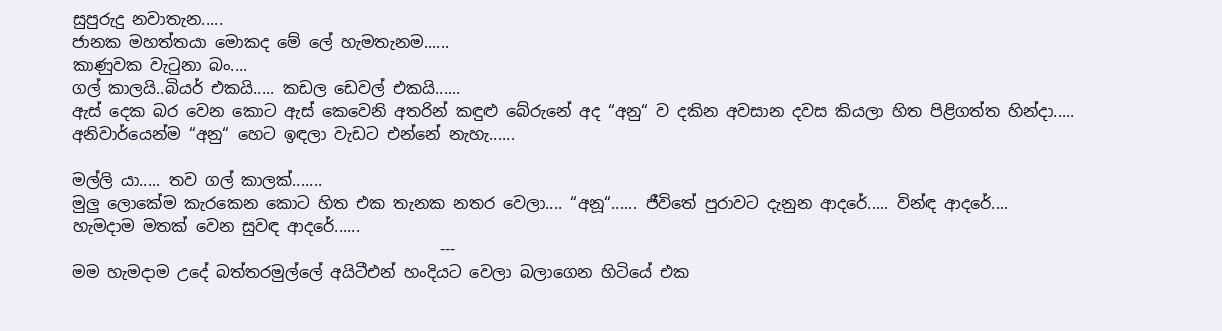සුපුරුදු නවාතැන.....
ජානක මහත්තයා මොකද මේ ලේ හැමතැනම......
කාණුවක වැටුනා බං....
ගල් කාලයි..බියර් එකයි..... කඩල ඩෙවල් එකයි......
ඇස් දෙක බර වෙන කොට ඇස් කෙවෙනි අතරින් කඳුළු බේරුනේ අද “අනු“ ව දකින අවසාන දවස කියලා හිත පිළිගත්ත හින්දා.....
අනිවාර්යෙන්ම “අනු“ හෙට ඉඳලා වැඩට එන්නේ නැහැ......

මල්ලි යා..... තව ගල් කාලක්.......
මුලු ලොකේම කැරකෙන කොට හිත එක තැනක නතර වෙලා.... “අනූ“...... ජීවිතේ පුරාවට දැනුන ආදරේ..... වින්ඳ ආදරේ....
හැමදාම මතක් වෙන සුවඳ ආදරේ......
                                              ---
මම හැමදාම උදේ බත්තරමුල්ලේ අයිටීඑන් හංදියට වෙලා බලාගෙන හිටියේ එක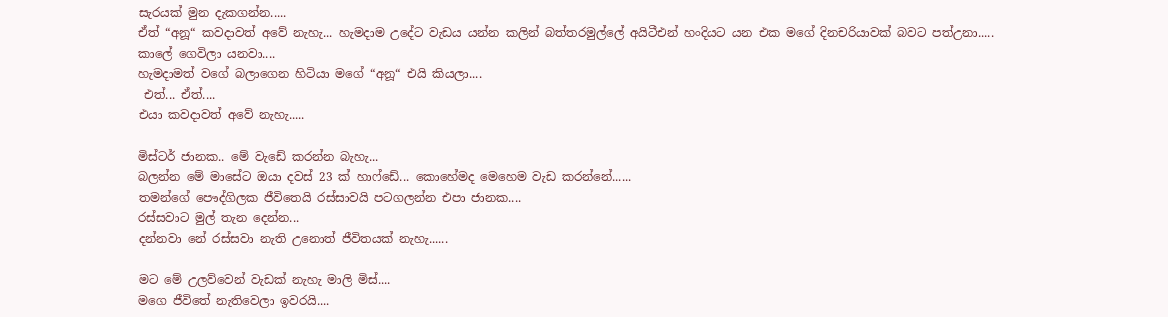සැරයක් මුන දැකගන්න.....
ඒත් “අනූ“ කවදාවත් අවේ නැහැ... හැමදාම උදේට වැඩය යන්න කලින් බත්තරමුල්ලේ අයිටීඑන් හංදියට යන එක මගේ දිනචරියාවක් බවට පත්උනා.....
කාලේ ගෙවිලා යනවා....
හැමදාමත් වගේ බලාගෙන හිටියා මගේ “අනූ“ එයි කියලා....
 එත්... ඒත්....
එයා කවදාවත් අවේ නැහැ.....

මිස්ටර් ජානක.. මේ වැඩේ කරන්න බැහැ...
බලන්න මේ මාසේට ඔයා දවස් 23 ක් හාෆ්ඩේ... කොහේමද මෙහෙම වැඩ කරන්නේ......
තමන්ගේ පෞද්ගිලක ජීවිතෙයි රස්සාවයි පටගලන්න එපා ජානක....
රස්සවාට මුල් තැන දෙන්න...
දන්නවා නේ රස්සවා නැති උනොත් ජීවිතයක් නැහැ......

මට මේ උලව්වෙන් වැඩක් නැහැ මාලි මිස්....
මගෙ ජීවිතේ නැතිවෙලා ඉවරයි....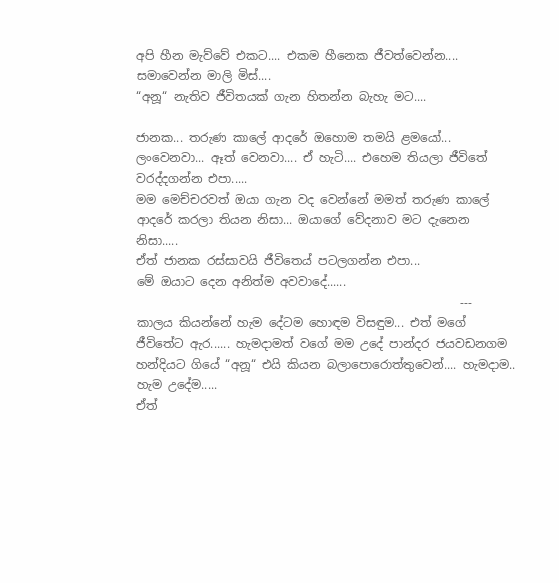අපි හීන මැව්වේ එකට.... එකම හීනෙක ජීවත්වෙන්න....
සමාවෙන්න මාලි මිස්....
“අනූ“ නැතිව ජීවිතයක් ගැන හිතන්න බැහැ මට....

ජානක... තරුණ කාලේ ආදරේ ඔහොම තමයි ළමයෝ... ලංවෙනවා... ඈත් වෙනවා.... ඒ හැටි.... එහෙම තියලා ජීවිතේ වරද්දගන්න එපා.....
මම මෙච්චරවත් ඔයා ගැන වද වෙන්නේ මමත් තරුණ කාලේ ආදරේ කරලා තියන නිසා... ඔයාගේ වේදනාව මට දැනෙන නිසා.....
ඒත් ජානක රස්සාවයි ජීවිතෙය් පටලගන්න එපා...
මේ ඔයාට දෙන අනිත්ම අවවාදේ......
                                                      ---
කාලය කියන්නේ හැම දේටම හොඳම විසඳුම... එත් මගේ ජීවිතේට ඇර...... හැමදාමත් වගේ මම උදේ පාන්දර ජයවඩනගම හන්දියට ගියේ “අනූ“ එයි කියන බලාපොරොත්තුවෙන්.... හැමදාම.. හැම උදේම.....
ඒත්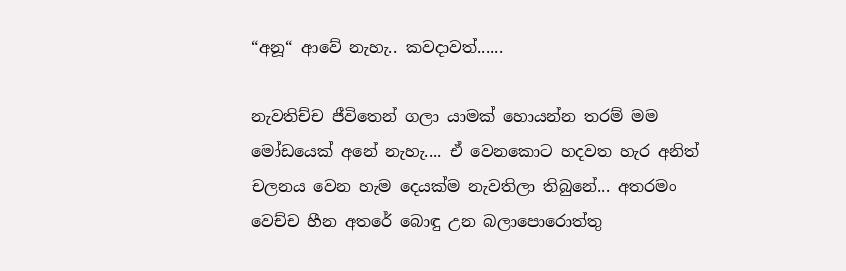“අනූ“ ආවේ නැහැ.. කවදාවත්......

නැවතිච්ච ජීවිතෙන් ගලා යාමක් හොයන්න තරම් මම මෝඩයෙක් අනේ නැහැ.... ඒ වෙනකොට හදවත හැර අනිත් චලනය වෙන හැම දෙයක්ම නැවතිලා තිබුනේ... අතරමං වෙච්ච හීන අතරේ බොඳු උන බලාපොරොත්තු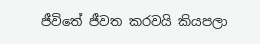ජීවිතේ ජීවත කරවයි කියපලා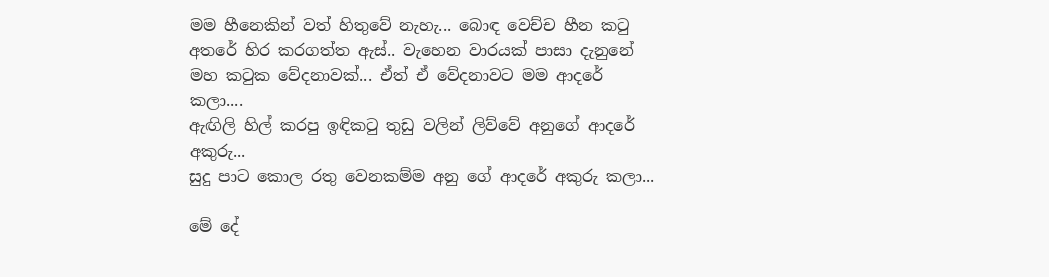මම හීනෙකින් වත් හිතුවේ නැහැ... බොඳ වෙච්ච හීන කටු අතරේ හිර කරගත්ත ඇස්.. වැහෙන වාරයක් පාසා දැනුනේ මහ කටුක වේදනාවක්... ඒත් ඒ වේදනාවට මම ආදරේ කලා....
ඇඟිලි හිල් කරපු ඉඳිකටු තුඩු වලින් ලිව්වේ අනුගේ ආදරේ අකුරු...
සුදු පාට කොල රතු වෙනකම්ම අනු ගේ ආදරේ අකුරු කලා...

මේ දේ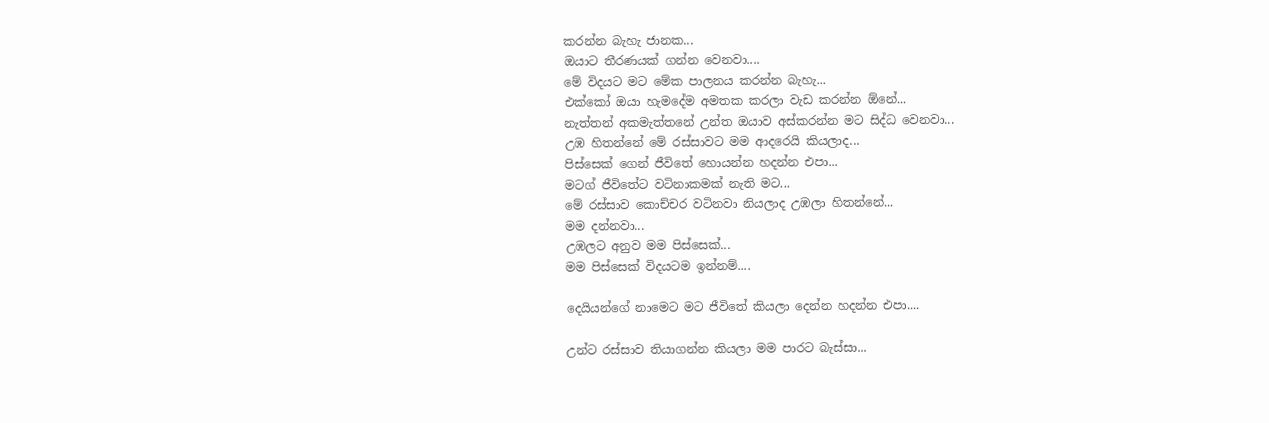කරන්න බැහැ ජානක...
ඔයාට තීරණයක් ගන්න වෙනවා....
මේ විදයට මට මේක පාලනය කරන්න බැහැ...
එක්කෝ ඔයා හැමදේම අමතක කරලා වැඩ කරන්න ඕනේ...
නැත්තන් අකමැත්තනේ උන්ත ඔයාව අස්කරන්න මට සිද්ධ වෙනවා...
උඹ හිතන්නේ මේ රස්සාවට මම ආදරෙයි කියලාද...
පිස්සෙක් ගෙන් ජීවිතේ හොයන්න හදන්න එපා...
මටග් ජීවිතේට වටිනාකමක් නැති මට...
මේ රස්සාව කොච්චර වටිනවා නියලාද උඹලා හිතන්නේ...
මම දන්නවා...
උඹලට අනුව මම පිස්සෙක්...
මම පිස්සෙක් විදයටම ඉන්නම්....

දෙයියන්ගේ නාමෙට මට ජීවිතේ කියලා දෙන්න හදන්න එපා....

උන්ට රස්සාව තියාගන්න කියලා මම පාරට බැස්සා...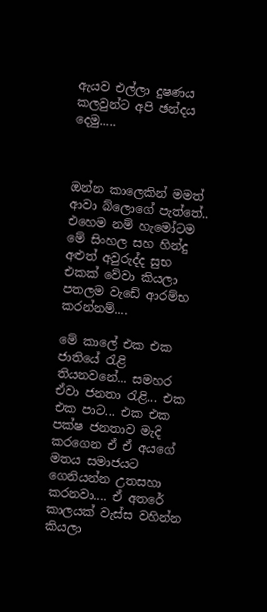ඇයව එල්ලා දුෂණය කලවුන්ට අපි ඡන්දය දෙමු.....



ඔන්න කාලෙකින් මමත් ආවා බ්ලොගේ පැත්තේ.. එහෙම නම් හැමෝටම මේ සිංහල සහ හින්දු අළුත් අවුරුද්ද සුභ එකක් වේවා කියලා පතලම වැඩේ ආරම්භ කරන්නම්....

මේ කාලේ එක එක ජාතියේ රැළි තියනවනේ... සමහර ඒවා ජනතා රැළි... එක එක පාට... එක එක පක්ෂ ජනතාව මැදි කරගෙන ඒ ඒ අයගේ මතය සමාජයට ගෙනියන්න උතසහා කරනවා.... ඒ අතරේ කාලයක් වැස්ස වහින්න කියලා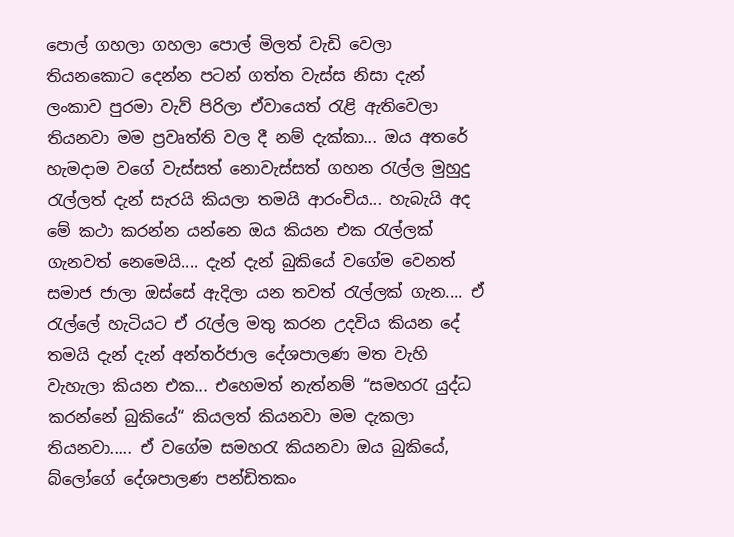පොල් ගහලා ගහලා පොල් මිලත් වැඩි වෙලා තියනකොට දෙන්න පටන් ගත්ත වැස්ස නිසා දැන් ලංකාව පුරමා වැව් පිරිලා ඒවායෙත් රැළි ඇතිවෙලා තියනවා මම ප්‍රවෘත්ති වල දී නම් දැක්කා... ඔය අතරේ හැමදාම වගේ වැස්සත් නොවැස්සත් ගහන රැල්ල මුහුදු රැල්ලත් දැන් සැරයි කියලා තමයි ආරංචිය... හැබැයි අද මේ කථා කරන්න යන්නෙ ඔය කියන එක රැල්ලක් ගැනවත් නෙමෙයි.... දැන් දැන් බුකියේ වගේම වෙනත් සමාජ ජාලා ඔස්සේ ඇදිලා යන තවත් රැල්ලක් ගැන.... ඒ රැල්ලේ හැටියට ඒ රැල්ල මතු කරන උදවිය කියන දේ තමයි දැන් දැන් අන්තර්ජාල දේශපාලණ මත වැහි වැහැලා කියන එක... එහෙමත් නැත්නම් “සමහරැ යුද්ධ කරන්නේ බුකියේ“ කියලත් කියනවා මම දැකලා තියනවා..... ඒ වගේම සමහරැ කියනවා ඔය බුකියේ, බ්ලෝගේ දේශපාලණ පන්ඩිතකං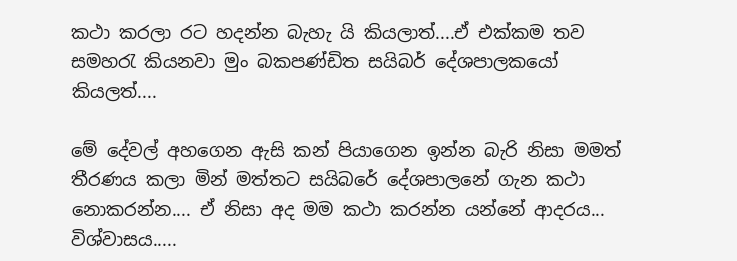කථා කරලා රට හදන්න බැහැ යි කියලාත්....ඒ එක්කම තව සමහරැ කියනවා මුං බකපණ්ඩිත සයිබර් දේශපාලකයෝ කියලත්....

මේ දේවල් අහගෙන ඇසි කන් පියාගෙන ඉන්න බැරි නිසා මමත් තීරණය කලා මින් මත්තට සයිබරේ දේශපාලනේ ගැන කථා නොකරන්න.... ඒ නිසා අද මම කථා කරන්න යන්නේ ආදරය... විශ්වාසය.....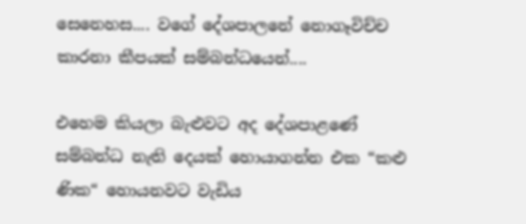සෙනෙහස.... වගේ දේශපාලනේ නොගෑවිච්ච කාරනා කීපයක් සම්බන්ධයෙන්....

එහෙම කියලා බැළුවට අද දේශපාළණේ සම්බන්ධ නැති දෙයක් හොයාගන්න එක “කළු ණික“ හොයනවට වැඩිය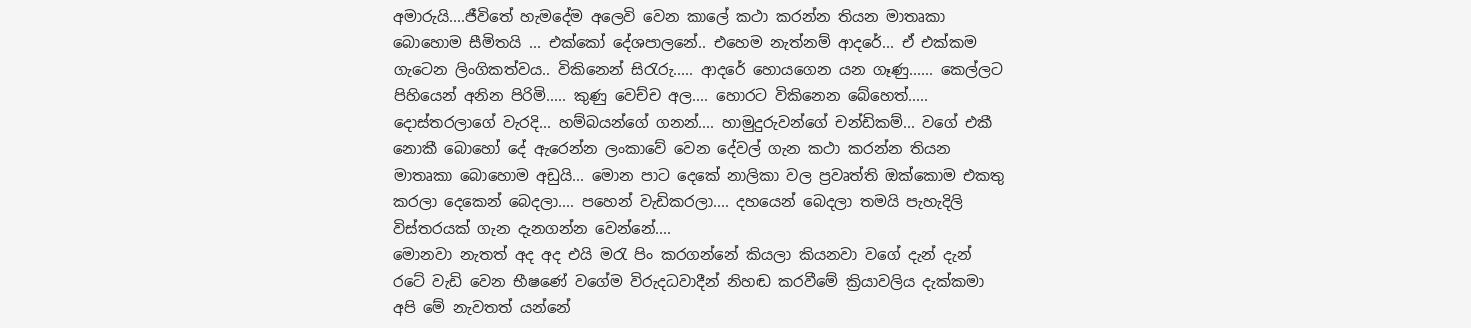අමාරුයි....ජීවිතේ හැමදේම අලෙවි වෙන කාලේ කථා කරන්න තියන මාතෘකා බොහොම සීමිතයි ... එක්කෝ දේශපාලනේ.. එහෙම නැත්නම් ආදරේ... ඒ එක්කම ගැටෙන ලිංගිකත්වය.. විකිනෙන් සිරැරු..... ආදරේ හොයගෙන යන ගෑණු...... කෙල්ලට පිහියෙන් අනින පිරිමි..... කුණු වෙච්ච අල.... හොරට විකිනෙන බේහෙත්..... දොස්තරලාගේ වැරදි... හම්බයන්ගේ ගනන්.... හාමුදුරුවන්ගේ චන්ඩිකම්... වගේ එකී නොකී බොහෝ දේ ඇරෙන්න ලංකාවේ වෙන දේවල් ගැන කථා කරන්න තියන මාතෘකා බොහොම අඩුයි... මොන පාට දෙකේ නාලිකා වල ප්‍රවෘත්ති ඔක්කොම එකතු කරලා දෙකෙන් බෙදලා.... පහෙන් වැඩිකරලා.... දහයෙන් බෙදලා තමයි පැහැදිලි විස්තරයක් ගැන දැනගන්න වෙන්නේ....
මොනවා නැතත් අද අද එයි මරැ පිං කරගන්නේ කියලා කියනවා වගේ දැන් දැන් රටේ වැඩි වෙන භීෂණේ වගේම විරුදධවාදීන් නිහඬ කරවීමේ ක්‍රියාවලිය දැක්කමා අපි මේ නැවතත් යන්නේ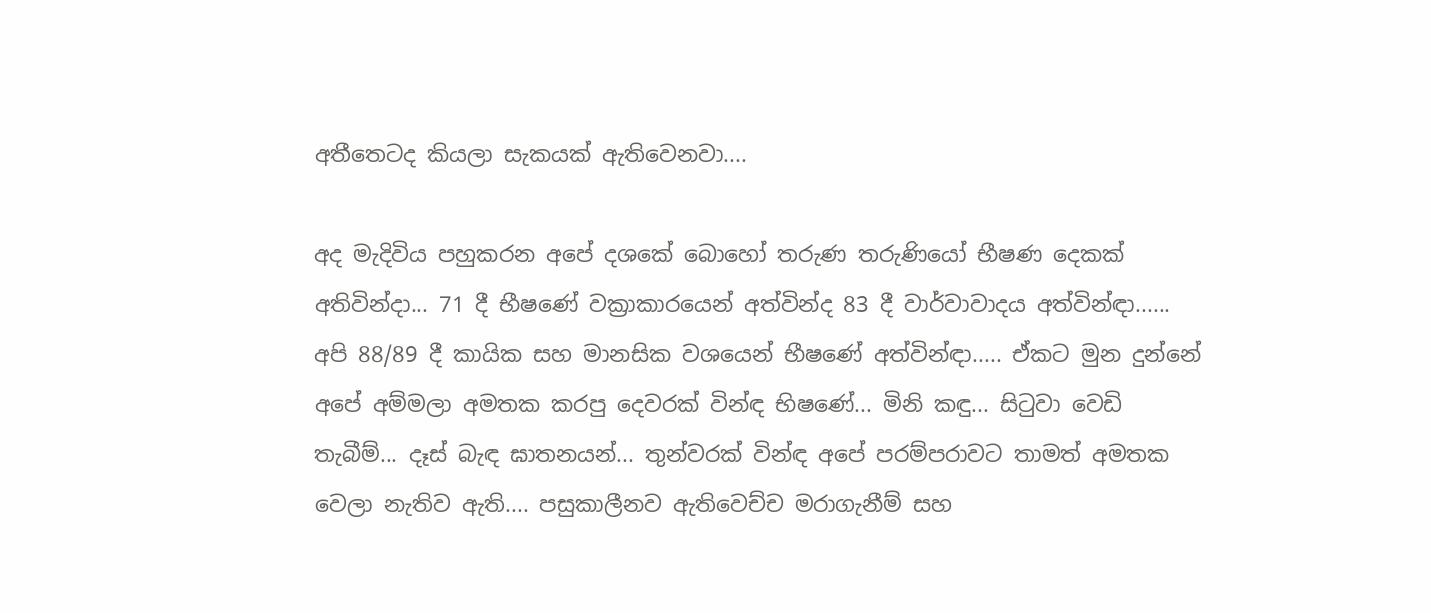අතීතෙටද කියලා සැකයක් ඇතිවෙනවා....

අද මැදිවිය පහුකරන අපේ දශකේ බොහෝ තරුණ තරුණියෝ භීෂණ දෙකක් අතිවින්දා... 71 දී භීෂණේ වක්‍රාකාරයෙන් අත්වින්ද 83 දී වාර්වාවාදය අත්වින්ඳා...... අපි 88/89 දී කායික සහ මානසික වශයෙන් භීෂණේ අත්වින්ඳා..... ඒකට මුන දුන්නේ අපේ අම්මලා අමතක කරපු දෙවරක් වින්ඳ භිෂණේ... මිනි කඳු... සිටුවා වෙඩි තැබීම්... දෑස් බැඳ ඝාතනයන්... තුන්වරක් වින්ඳ අපේ පරම්පරාවට තාමත් අමතක වෙලා නැතිව ඇති.... පසුකාලීනව ඇතිවෙච්ච මරාගැනීම් සහ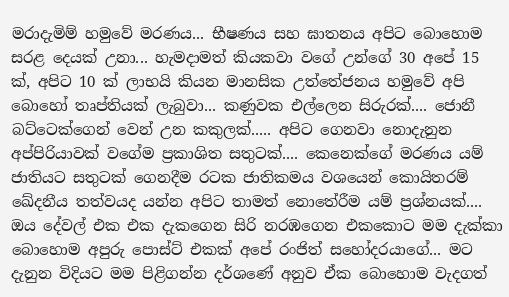මරාදැමිම් හමුවේ මරණය... භීෂණය සහ ඝාතනය අපිට බොහොම සරළ දෙයක් උනා... හැමදාමත් කියකවා වගේ උන්ගේ 30 අපේ 15 ක්, අපිට 10 ක් ලාභයි කියන මානසික උත්තේජනය හමුවේ අපි බොහෝ තෘප්තියක් ලැබුවා... කණුවක එල්ලෙන සිරුරක්.... ජොනී බට්ටෙක්ගෙන් වෙන් උන කකුලක්..... අපිට ගෙනවා නොදැනුන අප්පිරියාවක් වගේම ප්‍රකාශිත සතුටක්.... කෙනෙක්ගේ මරණය යම් ජාතියට සතුටක් ගෙනදීම රටක ජාතිකමය වශයෙන් කොයිතරම් ඛේදනීය තත්වයද යන්න අපිට තාමත් නොතේරීම යම් ප්‍රශ්නයක්.... ඔය දේවල් එක එක දැකගෙන සිරි නරඹගෙන එකකොට මම දැක්කා බොහොම අපුරු පොස්ට් එකක් අපේ රංජිත් සහෝදරයාගේ... මට දැනුන විදියට මම පිළිගන්න දර්ශණේ අනුව ඒක බොහොම වැදගත්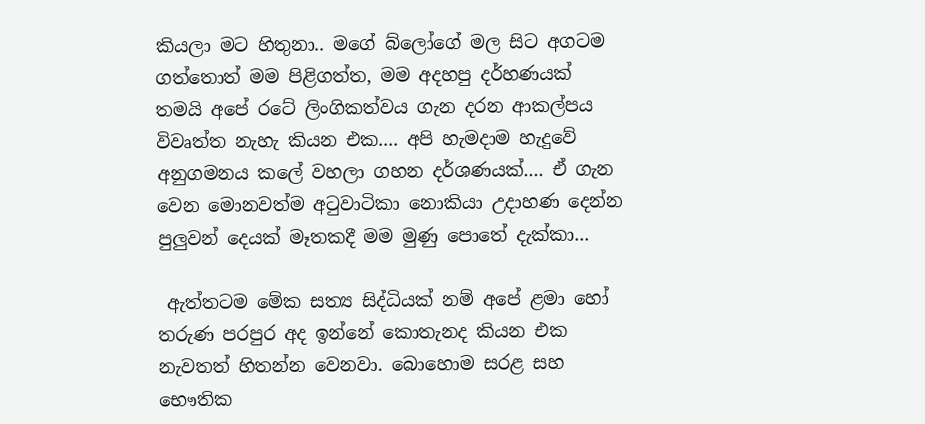කියලා මට හිතුනා.. මගේ බ්ලෝගේ මල සිට අගටම ගත්තොත් මම පිළිගත්ත, මම අදහපු දර්හණයක් තමයි අපේ රටේ ලිංගිකත්වය ගැන දරන ආකල්පය විවෘත්ත නැහැ කියන එක.... අපි හැමදාම හැදුවේ අනුගමනය කලේ වහලා ගහන දර්ශණයක්.... ඒ ගැන වෙන මොනවත්ම අටුවාටිකා නොකියා උදාහණ දෙන්න පුලුවන් දෙයක් මෑතකදී මම මුණු පොතේ දැක්කා...

 ඇත්තටම මේක සත්‍ය සිද්ධියක් නම් අපේ ළමා හෝ තරුණ පරපුර අද ඉන්නේ කොතැනද කියන එක නැවතත් හිතන්න වෙනවා. බොහොම සරළ සහ භෞතික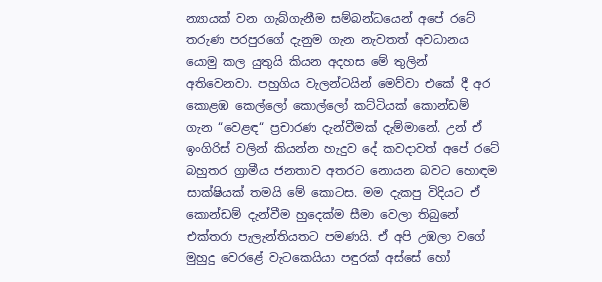න්‍යායක් වන ගැබ්ගැනීම සම්බන්ධයෙන් අපේ රටේ තරුණ පරපුරගේ දැනුම ගැන නැවතත් අවධානය යොමු කල යුතුයි කියන අදහස මේ තුලින් අතිවෙනවා. පහුගිය වැලන්ටයින් මෙව්වා එකේ දී අර කොළඹ කෙල්ලෝ කොල්ලෝ කට්ටියක් කොන්ඩම් ගැන “වෙළඳ“ ප්‍රචාරණ දැන්වීමක් දැම්මානේ. උන් ඒ ඉංගිරිස් වලින් කියන්න හැදුව දේ කවදාවත් අපේ රටේ බහුතර ග්‍රාමීය ජනතාව අතරට නොයන බවට හොඳම සාක්ෂියක් තමයි මේ කොටස. මම දැකපු විදියට ඒ කොන්ඩම් දැන්වීම හුදෙක්ම සීමා වෙලා තිබුනේ එක්තරා පැලැන්තියතට පමණයි. ඒ අපි උඹලා වගේ මුහුදු වෙරළේ වැටකෙයියා පඳුරක් අස්සේ හෝ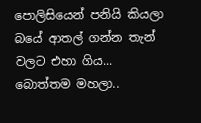පොලිසියෙන් පනියි කියලා බයේ ආතල් ගන්න තැන් වලට එහා ගිය... බොත්තම මහලා..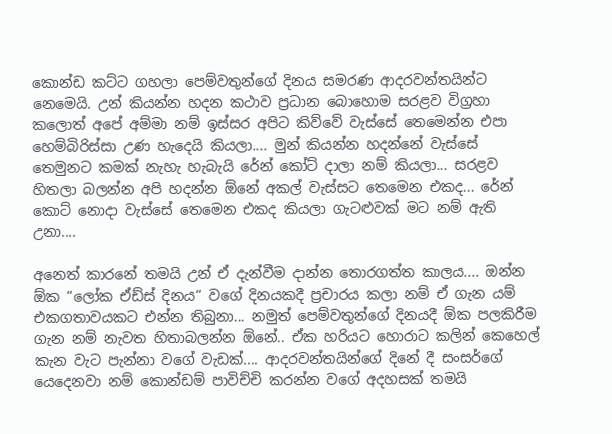කොන්ඩ කට්ට ගහලා පෙම්වතුන්ගේ දිනය සමරණ ආදරවන්තයින්ට නෙමෙයි. උන් කියන්න හදන කථාව ප්‍රධාන බොහොම සරළව විග්‍රහා කලොත් අපේ අම්මා නම් ඉස්සර අපිට කිව්වේ වැස්සේ තෙමෙන්න එපා හෙම්බිරිස්සා උණ හැදෙයි කියලා.... මුන් කියන්න හදන්නේ වැස්සේ තෙමුනට කමක් නැහැ හැබැයි රේන් කෝට් දාලා නම් කියලා... සරළව හිතලා බලන්න අපි හදන්න ඕනේ අකල් වැස්සට තෙමෙන එකද... රේන් කොට් නොදා වැස්සේ තෙමෙන එකද කියලා ගැටළුවක් මට නම් ඇති උනා....

අනෙත් කාරනේ තමයි උන් ඒ දැන්වීම දාන්න තොරගත්ත කාලය.... ඔන්න ඕක “ලෝක ඒඩ්ස් දිනය“ වගේ දිනයකදී ප්‍රචාරය කලා නම් ඒ ගැන යම් එකගතාවයකට එන්න තිබුනා... නමුත් පෙම්වතුන්ගේ දිනයදී ඕක පලකිරීම ගැන නම් නැවත හිතාබලන්න ඕනේ.. ඒක හරියට හොරාට කලින් කෙහෙල් කැන වැට පැන්නා වගේ වැඩක්.... ආදරවන්තයින්ගේ දිනේ දී සංසර්ගේ යෙදෙනවා නම් කොන්ඩම් පාවිච්චි කරන්න වගේ අදහසක් තමයි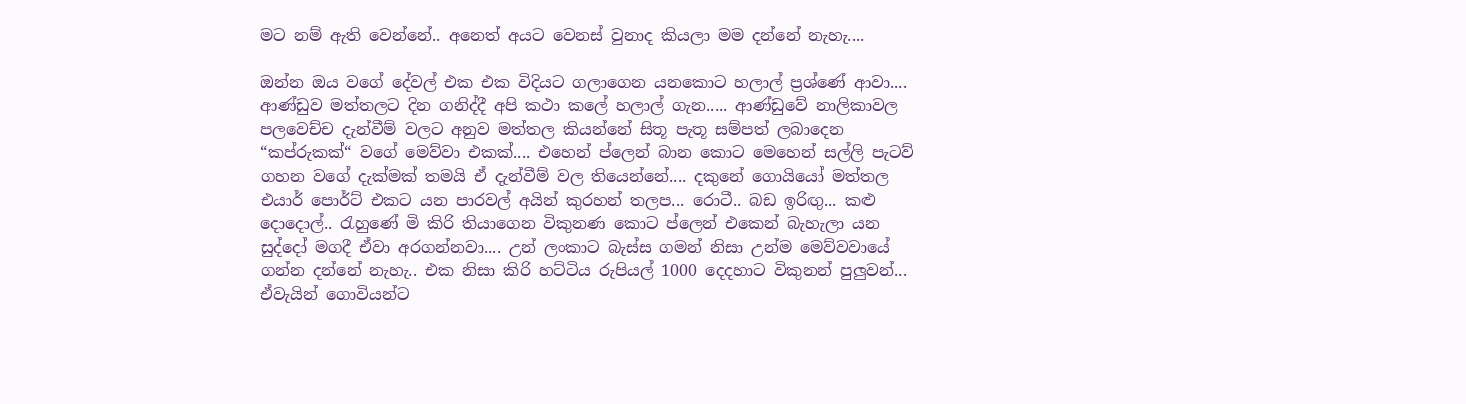මට නම් ඇති වෙන්නේ.. අනෙත් අයට වෙනස් වුනාද කියලා මම දන්නේ නැහැ....

ඔන්න ඔය වගේ දේවල් එක එක විදියට ගලාගෙන යනකොට හලාල් ප්‍රශ්ණේ ආවා.... ආණ්ඩුව මත්තලට දින ගනිද්දී අපි කථා කලේ හලාල් ගැන..... ආණ්ඩුවේ නාලිකාවල පලවෙච්ච දැන්වීම් වලට අනුව මත්තල කියන්නේ සිතූ පැතූ සම්පත් ලබාදෙන “කප්රුකක්“ වගේ මෙව්වා එකක්.... එහෙන් ප්ලෙන් බාන කොට මෙහෙන් සල්ලි පැටව් ගහන වගේ දැක්මක් තමයි ඒ දැන්වීම් වල තියෙන්නේ.... දකුනේ ගොයියෝ මත්තල එයාර් පොර්ට් එකට යන පාරවල් අයින් කුරහන් තලප... රොටී.. බඩ ඉරිඟු... කළු දොදොල්.. රැහුණේ මි කිරි තියාගෙන විකුනණ කොට ප්ලෙන් එකෙන් බැහැලා යන සුද්දෝ මගදී ඒවා අරගන්නවා.... උන් ලංකාට බැස්ස ගමන් නිසා උන්ම මෙව්වවායේ ගන්න දන්නේ නැහැ.. එක නිසා කිරි හට්ටිය රුපියල් 1000 දෙදහාට විකුනන් පුලුවන්... ඒවැයින් ගොවියන්ට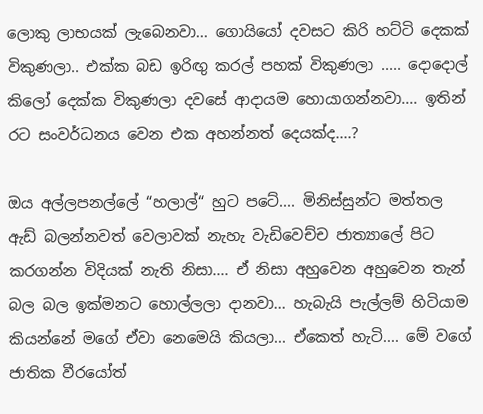ලොකු ලාභයක් ලැබෙනවා... ගොයියෝ දවසට කිරි හට්ටි දෙකක් විකුණලා.. එක්ක බඩ ඉරිඟු කරල් පහක් විකුණලා ..... දොදොල් කිලෝ දෙක්ක විකුණලා දවසේ ආදායම හොයාගන්නවා.... ඉතින් රට සංවර්ධනය වෙන එක අහන්නත් දෙයක්ද....?

ඔය අල්ලපනල්ලේ “හලාල්“ හුට පටේ.... මිනිස්සුන්ට මත්තල ඇඩ් බලන්නවත් වෙලාවක් නැහැ වැඩිවෙච්ච ජාත්‍යාලේ පිට කරගන්න විදියක් නැති නිසා.... ඒ නිසා අහුවෙන අහුවෙන තැන් බල බල ඉක්මනට හොල්ලලා දානවා... හැබැයි පැල්ලම් හිටියාම කියන්නේ මගේ ඒවා නෙමෙයි කියලා... ඒකෙත් හැටි.... මේ වගේ ජාතික වීරයෝත්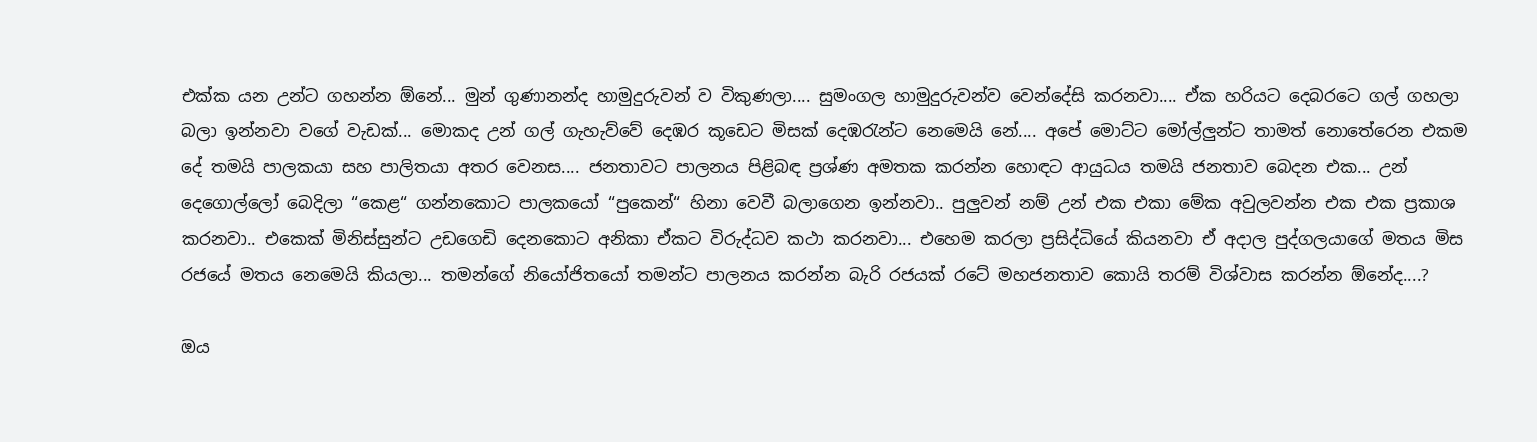එක්ක යන උන්ට ගහන්න ඕනේ... මුන් ගුණානන්ද හාමුදුරුවන් ව විකුණලා.... සුමංගල හාමුදුරුවන්ව වෙන්දේසි කරනවා.... ඒක හරියට දෙබරටෙ ගල් ගහලා බලා ඉන්නවා වගේ වැඩක්... මොකද උන් ගල් ගැහැව්වේ දෙඹර කූඩෙට මිසක් දෙඹරැන්ට නෙමෙයි නේ.... අපේ මොට්ට මෝල්ලුන්ට තාමත් නොතේරෙන එකම දේ තමයි පාලකයා සහ පාලිතයා අතර වෙනස.... ජනතාවට පාලනය පිළිබඳ ප්‍රශ්ණ අමතක කරන්න හොඳට ආයුධය තමයි ජනතාව බෙදන එක... උන් දෙගොල්ලෝ බෙදිලා “කෙළ“ ගන්නකොට පාලකයෝ “පුකෙන්“ හිනා වෙවී බලාගෙන ඉන්නවා.. පුලුවන් නම් උන් එක එකා මේක අවුලවන්න එක එක ප්‍රකාශ කරනවා.. එකෙක් මිනිස්සුන්ට උඩගෙඩි දෙනකොට අනිකා ඒකට විරුද්ධව කථා කරනවා... එහෙම කරලා ප්‍රසිද්ධියේ කියනවා ඒ අදාල පුද්ගලයාගේ මතය මිස රජයේ මතය නෙමෙයි කියලා... තමන්ගේ නියෝජිතයෝ තමන්ට පාලනය කරන්න බැරි රජයක් රටේ මහජනතාව කොයි තරම් විශ්වාස කරන්න ඕනේද....?

ඔය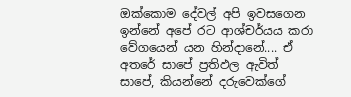ඔක්කොම දේවල් අපි ඉවසගෙන ඉන්නේ අපේ රට ආශ්චර්යය කරා වේගයෙන් යන හින්දානේ.... ඒ අතරේ සාපේ ප්‍රතිඵල ඇවිත් සාපේ, කියන්නේ දරුවෙක්ගේ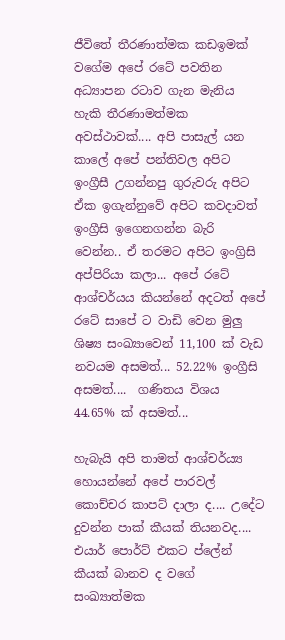ජීවිතේ තීරණාත්මක කඩඉමක් වගේම අපේ රටේ පවතින අධ්‍යාපන රටාව ගැන මැනිය හැකි තීරණාමත්මක අවස්ථාවක්.... අපි පාසැල් යන කාලේ අපේ පන්තිවල අපිට ඉංග්‍රීසී උගන්නපු ගුරුවරු අපිට ඒක ඉගැන්නුවේ අපිට කවදාවත් ඉංග්‍රීසි ඉගෙනගන්න බැරි වෙන්න.. ඒ තරමට අපිට ඉංග්‍රිසි අප්පිරියා කලා... අපේ රටේ ආශ්චර්යය කියන්නේ අදටත් අපේ රටේ සාපේ ට වාඩි වෙන මුලු ශිෂ්‍ය සංඛ්‍යාවෙන් 11,100 ක් වැඩ නවයම අසමත්... 52.22% ඉංග්‍රීසි අසමත්....  ගණිතය විශය 44.65% ක් අසමත්...

හැබැයි අපි තාමත් ආශ්චර්ය්‍ය හොයන්නේ අපේ පාරවල් කොච්චර කාපට් දාලා ද.... උදේට දුවන්න පාක් කීයක් තියනවද.... එයාර් පොර්ට් එකට ප්ලේන් කීයක් බානව ද වගේ සංඛ්‍යාත්මක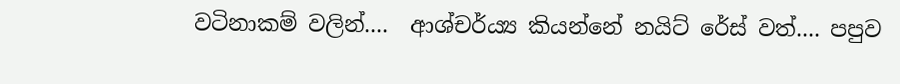වටිනාකම් වලින්....  ආශ්චර්ය්‍ය කියන්නේ නයිට් රේස් වත්.... පපුව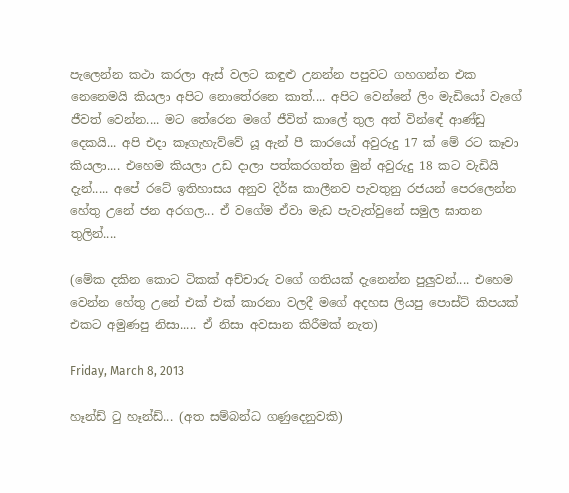පැලෙන්න කථා කරලා ඇස් වලට කඳුළු උනන්න පපුවට ගහගන්න එක නෙනෙමයි කියලා අපිට නොතේරනෙ කාත්.... අපිට වෙන්නේ ලිං මැඩියෝ වැගේ ජීවත් වෙන්න.... මට තේරෙන මගේ ජීවිත් කාලේ තුල අත් වින්ඳේ ආණ්ඩු දෙකයි... අපි එදා කෑගැහැව්වේ යූ ඇන් පී කාරයෝ අවුරුදු 17 ක් මේ රට කෑවා කියලා.... එහෙම කියලා උඩ දාලා පත්කරගත්ත මුන් අවුරුදු 18 කට වැඩියි දැන්..... අපේ රටේ ඉතිහාසය අනුව දිර්ඝ කාලීනව පැවතුනු රජයන් පෙරලෙන්න හේතු උනේ ජන අරගල... ඒ වගේම ඒවා මැඩ පැවැත්වුනේ සමුල ඝාතන තුලින්....

(මේක දකින කොට ටිකක් අච්චාරු වගේ ගතියක් දැනෙන්න පුලුවන්.... එහෙම වෙන්න හේතු උනේ එක් එක් කාරනා වලදී මගේ අදහස ලියපු පොස්ට් කිපයක් එකට අමුණපු නිසා..... ඒ නිසා අවසාන කිරීමක් නැත)

Friday, March 8, 2013

හෑන්ඩ් ටු හෑන්ඩ්... (අත සම්බන්ධ ගණුදෙනුවකි)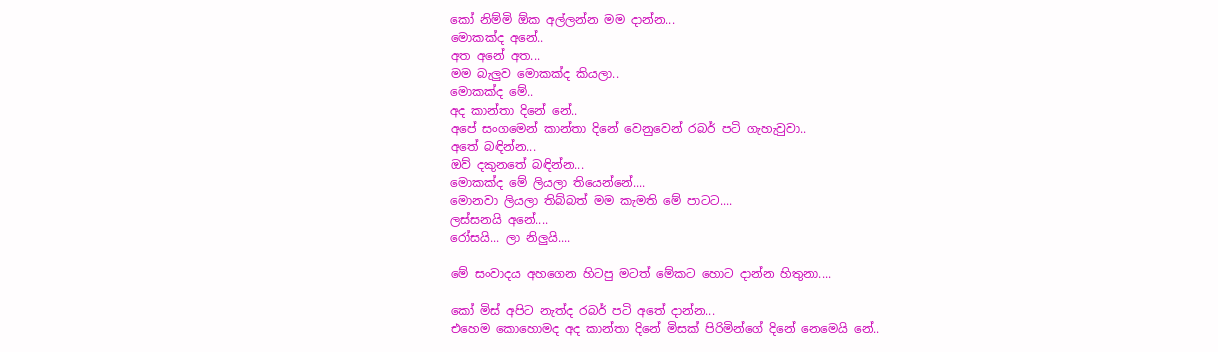කෝ නිම්මි ඕක අල්ලන්න මම දාන්න...
මොකක්ද අනේ..
අත අනේ අත...
මම බැලුව මොකක්ද කියලා..
මොකක්ද මේ..
අද කාන්තා දිනේ නේ..
අපේ සංගමෙන් කාන්තා දිනේ වෙනුවෙන් රබර් පටි ගැහැවුවා..
අතේ බඳින්න...
ඔව් දකුනතේ බඳින්න...
මොකක්ද මේ ලියලා තියෙන්නේ....
මොනවා ලියලා තිබ්බත් මම කැමති මේ පාටට....
ලස්සනයි අනේ....
රෝසයි... ලා නිලුයි....

මේ සංවාදය අහගෙන හිටපු මටත් මේකට හොට දාන්න හිතුනා....

කෝ මිස් අපිට නැත්ද රබර් පටි අතේ දාන්න...
එහෙම කොහොමද අද කාන්තා දිනේ මිසක් පිරිමින්ගේ දිනේ නෙමෙයි නේ..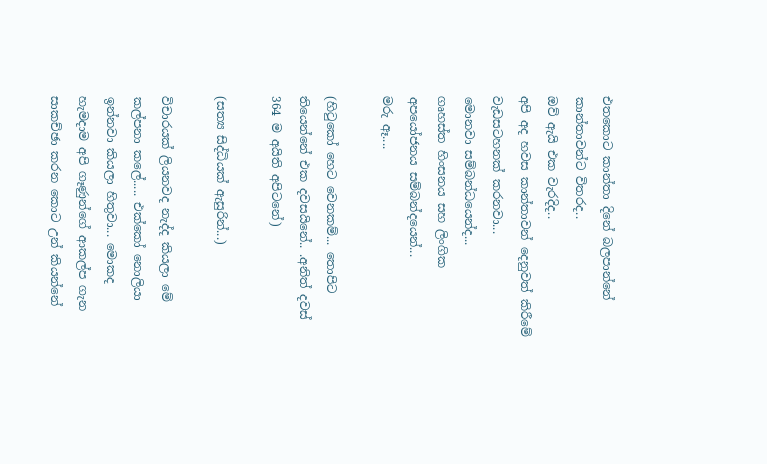එතකොට කාන්තා දිනේ බලපාන්නේ කාන්තාවන්ට විතරද..
ඔව් ඇයි එක වැරදිද..
අපි අද හවස කාන්තාවන් දෙනුවත් කිරීමේ වැඩසටහනක් කරනවා...
මොනවා සම්බන්ධයෙන්ද...
ගෘහස්ත හිංසනය සහ ලිංගික අපයෝජනය සම්බන්දයෙන්...
මරු ඈ....

(හිටුකෝ හෙට වෙනකම්... තොපිට තියෙන්නේ එක දවසයිනේ.. .අනිත් දවස් 364 ම අයිති අපිටනේ)

(සත්‍ය සිද්ධියක් ඇසුරින්...)

විචාරයක් ලියනවද නැද්ද කියලා මේ කල්පනා කලේ..... එක්කෝ නොලියා ඉන්නවා කියලා හිතුවා... මොකද  හැමදාම අපි ගෑණුන්ගේ ආකල්ප ගැන සාකච්ඡා කරන කොට උන් කියන්නේ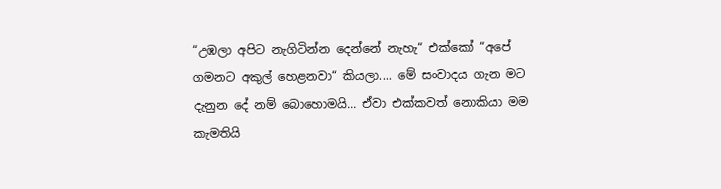“උඹලා අපිට නැගිටින්න දෙන්නේ නැහැ“ එක්කෝ “අපේ ගමනට අකුල් හෙළනවා“ කියලා.... මේ සංවාදය ගැන මට දැනුන දේ නම් බොහොමයි... ඒවා එක්කවත් නොකියා මම කැමතියි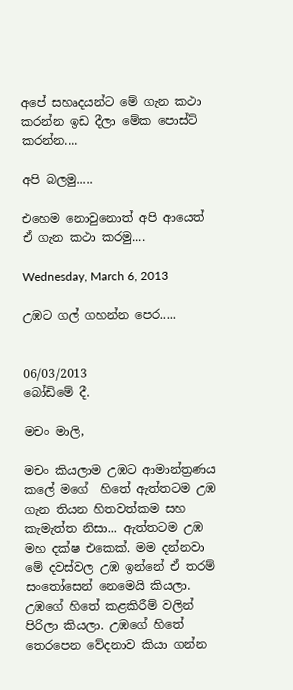අපේ සහෘදයන්ට මේ ගැන කථා කරන්න ඉඩ දීලා මේක පොස්ට් කරන්න....

අපි බලමු.....

එහෙම නොවුනොත් අපි ආයෙත් ඒ ගැන කථා කරමු....

Wednesday, March 6, 2013

උඹට ගල් ගහන්න පෙර.....


06/03/2013
බෝඩිමේ දී.

මචං මාලි,

මචං කියලාම උඹට ආමාන්ත්‍රණය කලේ මගේ  හිතේ ඇත්තටම උඹ ගැන තියන හිතවත්කම සහ කැමැත්ත නිසා... ඇත්තටම උඹ මහ දක්ෂ එකෙක්. මම දන්නවා මේ දවස්වල උඹ ඉන්නේ ඒ තරම් සංතෝසෙන් නෙමෙයි කියලා. උඹගේ හිතේ කළකිරීම් වලින් පිරිලා කියලා. උඹගේ හිතේ තෙරපෙන වේදනාව කියා ගන්න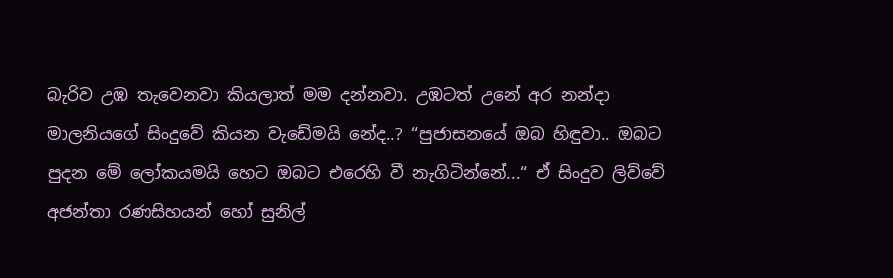බැරිව උඹ තැවෙනවා කියලාත් මම දන්නවා. උඹටත් උනේ අර නන්දා මාලනියගේ සිංදුවේ කියන වැඩේමයි නේද..? “පුජාසනයේ ඔබ හිඳුවා.. ඔබට පුදන මේ ලෝකයමයි හෙට ඔබට එරෙහි වී නැගිටින්නේ...“ ඒ සිංදුව ලිව්වේ අජන්තා රණසිහයන් හෝ සුනිල්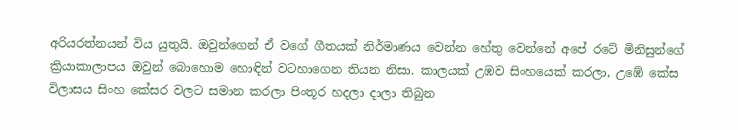අරියරත්නයන් විය යුතුයි. ඔවුන්ගෙන් ඒ වගේ ගීතයක් නිර්මාණය වෙන්න හේතු වෙන්නේ අපේ රටේ මිනිසුන්ගේ ක්‍රියාකාලාපය ඔවුන් බොහොම හොඳින් වටහාගෙන තියන නිසා. කාලයක් උඹව සිංහයෙක් කරලා, උඹේ කේස විලාසය සිංහ කේසර වලට සමාන කරලා පිංතූර හදලා දාලා තිබුන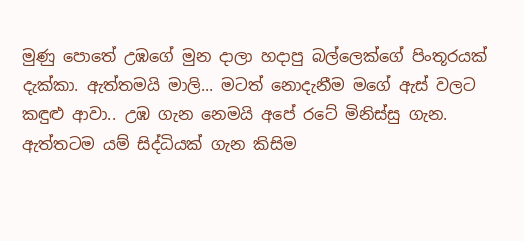මුණු පොතේ උඹගේ මුන දාලා හදාපු බල්ලෙක්ගේ පිංතූරයක් දැක්කා. ඇත්තමයි මාලි... මටත් නොදැනීම මගේ ඇස් වලට කඳුළු ආවා.. උඹ ගැන නෙමයි අපේ රටේ මිනිස්සු ගැන.  ඇත්තටම යම් සිද්ධියක් ගැන කිසිම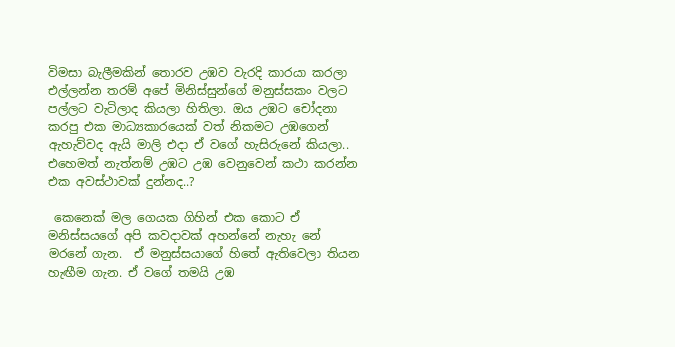විමසා බැලීමකින් තොරව උඹව වැරදි කාරයා කරලා එල්ලන්න තරම් අපේ මිනිස්සුන්ගේ මනුස්සකං වලට පල්ලට වැටිලාද කියලා හිතිලා. ඔය උඹට චෝදනා කරපු එක මාධ්‍යකාරයෙක් වත් නිකමට උඹගෙන් ඇහැව්වද ඇයි මාලි එදා ඒ වගේ හැසිරුනේ කියලා.. එහෙමත් නැත්නම් උඹට උඹ වෙනුවෙන් කථා කරන්න එක අවස්ථාවක් දුන්නද..?

 කෙනෙක් මල ගෙයක ගිහින් එක කොට ඒ මනිස්සයගේ අපි කවදාවක් අහන්නේ නැහැ නේ මරනේ ගැන.  ඒ මනුස්සයාගේ හිතේ ඇතිවෙලා තියන හැඟීම ගැන. ඒ වගේ තමයි උඹ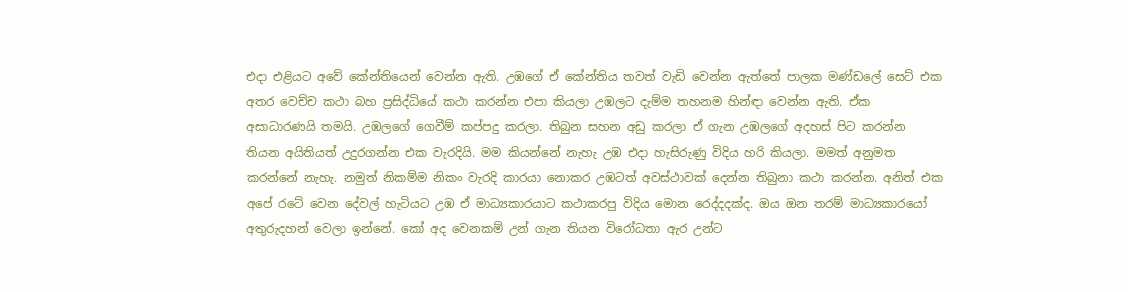එදා එළියට අවේ කේන්තියෙන් වෙන්න ඇති. උඹගේ ඒ කේන්තිය තවත් වැඩි වෙන්න ඇත්තේ පාලක මණ්ඩලේ සෙට් එක අතර වෙච්ච කථා බහ ප්‍රසිද්ධියේ කථා කරන්න එපා කියලා උඹලට දැම්ම තහනම හින්ඳා වෙන්න ඇති. ඒක අසාධාරණයි තමයි. උඹලගේ ගෙවීම් කප්පදු කරලා. තිබුන සහන අඩු කරලා ඒ ගැන උඹලගේ අදහස් පිට කරන්න තියන අයිතියත් උදුරගන්න එක වැරදියි. මම කියන්නේ නැහැ උඹ එදා හැසිරුණු විදිය හරි කියලා. මමත් අනුමත කරන්නේ නැහැ. නමුත් නිකම්ම නිකං වැරදි කාරයා නොකර උඹටත් අවස්ථාවක් දෙන්න තිබුනා කථා කරන්න. අනිත් එක අපේ රටේ වෙන දේවල් හැටියට උඹ ඒ මාධ්‍යකාරයාට කථාකරපු විදිය මොන රෙද්දදක්ද. ඔය ඔන තරම් මාධ්‍යකාරයෝ අතුරුදහන් වෙලා ඉන්නේ. කෝ අද වෙනකම් උන් ගැන තියන විරෝධතා ඇර උන්ට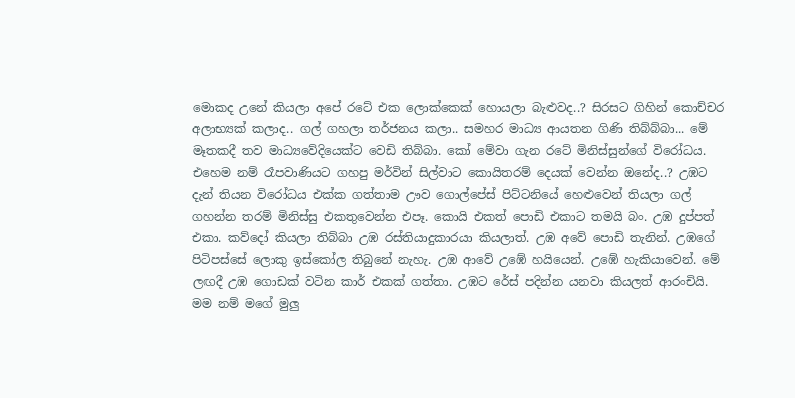මොකද උනේ කියලා අපේ රටේ එක ලොක්කෙක් හොයලා බැළුවද..? සිරසට ගිහින් කොච්චර අලාභ්‍යක් කලාද.. ගල් ගහලා තර්ජනය කලා.. සමහර මාධ්‍ය ආයතන ගිණි තිබ්බ්බා... මේ මෑතකදී තව මාධ්‍යවේදියෙක්ට වෙඩි තිබ්බා. කෝ මේවා ගැන රටේ මිනිස්සුන්ගේ විරෝධය. එහෙම නම් රෑපවාණියට ගහපු මර්වින් සිල්වාට කොයිතරම් දෙයක් වෙන්න ඔනේද..? උඹට දැන් තියන විරෝධය එක්ක ගත්තාම ඌව ගොල්පේස් පිට්ටනියේ හෙළුවෙන් තියලා ගල් ගහන්න තරම් මිනිස්සු එකතුවෙන්න එපෑ. කොයි එකත් පොඩි එකාට තමයි බං. උඹ දුප්පත් එකා. කව්දෝ කියලා තිබ්බා උඹ රස්තියාදුකාරයා කියලාත්. උඹ අවේ පොඩි තැනින්. උඹගේ පිටිපස්සේ ලොකු ඉස්කෝල තිබුනේ නැහැ. උඹ ආවේ උඹේ හයියෙන්. උඹේ හැකියාවෙන්. මේ ලඟදී උඹ ගොඩක් වටින කාර් එකක් ගත්තා. උඹට රේස් පදින්න යනවා කියලත් ආරංචියි. මම නම් මගේ මුලු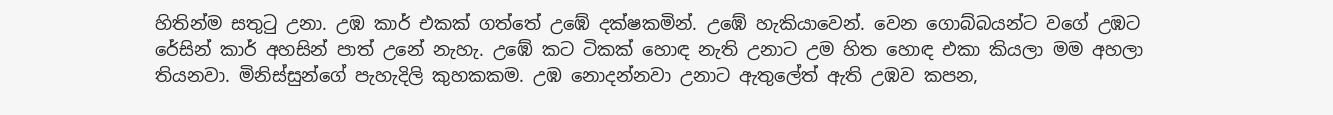හිතින්ම සතුටු උනා. උඹ කාර් එකක් ගත්තේ උඹේ දක්ෂකමින්. උඹේ හැකියාවෙන්. වෙන ගොබ්බයන්ට වගේ උඹට රේසින් කාර් අහසින් පාත් උනේ නැහැ. උඹේ කට ටිකක් හොඳ නැති උනාට උම හිත හොඳ එකා කියලා මම අහලා තියනවා. මිනිස්සුන්ගේ පැහැදිලි කුහකකම. උඹ නොදන්නවා උනාට ඇතුලේත් ඇති උඹව කපන,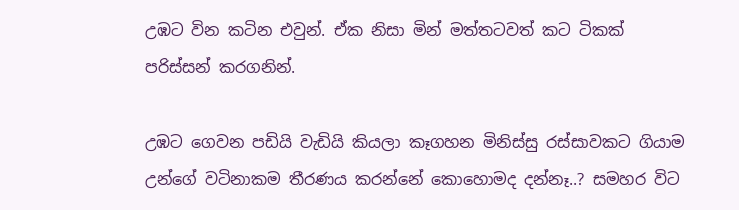උඹට වින කටින එවුන්. ඒක නිසා මින් මත්තටවත් කට ටිකක් පරිස්සන් කරගනින්.

උඹට ගෙවන පඩියි වැඩියි කියලා කෑගහන මිනිස්සු රස්සාවකට ගියාම උන්ගේ වටිනාකම තීරණය කරන්නේ කොහොමද දන්නෑ..? සමහර විට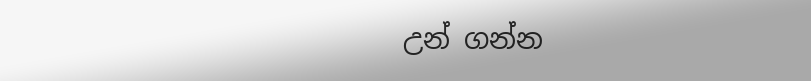උන් ගන්න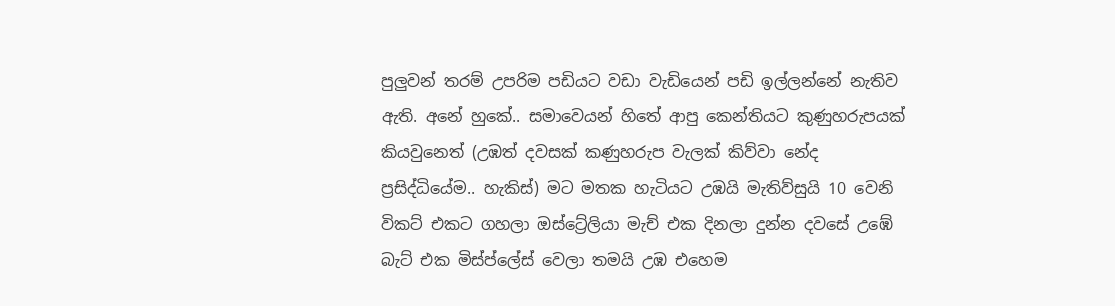පුලුවන් තරම් උපරිම පඩියට වඩා වැඩියෙන් පඩි ඉල්ලන්නේ නැතිව ඇති. අනේ හුකේ.. සමාවෙයන් හිතේ ආපු කෙන්තියට කුණුහරුපයක් කියවුනෙත් (උඹත් දවසක් කණුහරුප වැලක් කිව්වා නේද ප්‍රසිද්ධියේම.. හැකිස්) මට මතක හැටියට උඹයි මැතිව්සුයි 10 වෙනි විකට් එකට ගහලා ඔස්ට්‍රේලියා මැච් එක දිනලා දුන්න දවසේ උඹේ බැට් එක මිස්ප්ලේස් වෙලා තමයි උඹ එහෙම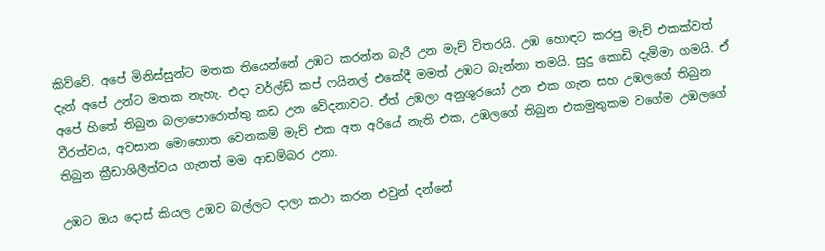කිව්වේ. අපේ මිනිස්සුන්ට මතක තියෙන්නේ උඹට කරන්න බැරී උන මැච් විතරයි. උඹ හොඳට කරපු මැච් එකක්වත් දැන් අපේ උන්ට මතක නැහැ. එදා වර්ල්ඩ් කප් ෆයිනල් එකේදී මමත් උඹට බැන්නා තමයි. සුදු කොඩි දැම්මා ගමයි. ඒ අපේ හිතේ තිබුන බලාපොරොත්තු කඩ උන වේදනාවට. ඒත් උඹලා අනුශුරයෝ උන එක ගැන සහ උඹලගේ තිබුන වීරත්වය, අවසාන මොහොත වෙනකම් මැච් එක අත අරියේ නැති එක, උඹලගේ තිබුන එකමුතුකම වගේම උඹලගේ තිබුන ක්‍රීඩාශිලීත්වය ගැනත් මම ආඩම්බර උනා.

උඹට ඔය දොස් කියල උඹව බල්ලට දාලා කථා කරන එවුන් දන්නේ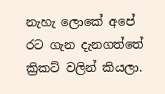නැහැ ලොකේ අපේ රට ගැන දැනගත්තේ ක්‍රිකට් වලින් කියලා.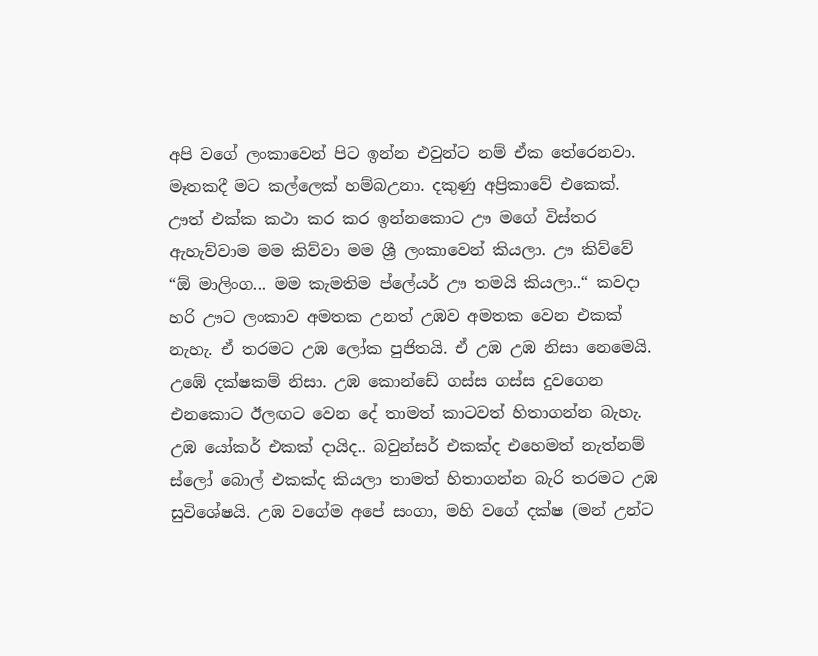අපි වගේ ලංකාවෙන් පිට ඉන්න එවුන්ට නම් ඒක තේරෙනවා. මෑතකදී මට කල්ලෙක් හම්බඋනා. දකුණු අප්‍රිකාවේ එකෙක්. ඌත් එක්ක කථා කර කර ඉන්නකොට ඌ මගේ විස්තර ඇහැව්වාම මම කිව්වා මම ශ්‍රී ලංකාවෙන් කියලා. ඌ කිව්වේ “ඕ මාලිංග... මම කැමතිම ප්ලේයර් ඌ තමයි කියලා..“ කවදා හරි ඌට ලංකාව අමතක උනත් උඹව අමතක වෙන එකක් නැහැ. ඒ තරමට උඹ ලෝක පුජිතයි. ඒ උඹ උඹ නිසා නෙමෙයි. උඹේ දක්ෂකම් නිසා. උඹ කොන්ඩේ ගස්ස ගස්ස දුවගෙන එනකොට ඊලඟට වෙන දේ තාමත් කාටවත් හිතාගන්න බැහැ. උඹ යෝකර් එකක් දායිද.. බවුන්සර් එකක්ද එහෙමත් නැත්නම් ස්ලෝ බොල් එකක්ද කියලා තාමත් හිතාගන්න බැරි තරමට උඹ සුවිශේෂයි. උඹ වගේම අපේ සංගා, මහි වගේ දක්ෂ (මන් උන්ට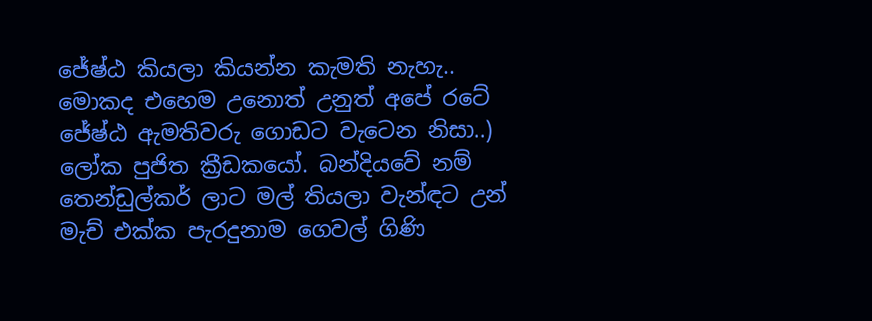ජේෂ්ඨ කියලා කියන්න කැමති නැහැ.. මොකද එහෙම උනොත් උනුත් අපේ රටේ ජේෂ්ඨ ඇමතිවරු ගොඩට වැටෙන නිසා..) ලෝක පුජිත ක්‍රීඩකයෝ. බන්දියවේ නම් තෙන්ඩුල්කර් ලාට මල් තියලා වැන්ඳට උන් මැච් එක්ක පැරදුනාම ගෙවල් ගිණි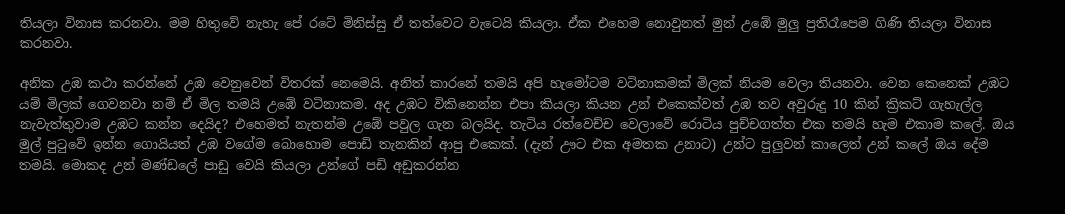තියලා විනාස කරනවා. මම හිතුවේ නැහැ පේ රටේ මිනිස්සු ඒ තත්වෙට වැටෙයි කියලා. ඒක එහෙම නොවුනත් මුන් උඹේ මුලු ප්‍රතිරෑපෙම ගිණි තියලා විනාස කරනවා.

අනික උඹ කථා කරන්නේ උඹ වෙනුවෙන් විතරක් නෙමෙයි. අනිත් කාරනේ තමයි අපි හැමෝටම වටිනාකමක් මිලක් නියම වෙලා තියනවා. වෙන කෙනෙක් උඹට යම් මිලක් ගෙවනවා නම් ඒ මිල තමයි උඹේ වටිනාකම. අද උඹට විකිනෙන්න එපා කියලා කියන උන් එකෙක්වත් උඹ තව අවුරුදු 10 කින් ක්‍රිකට් ගැහැල්ල නැවැත්තුවාම උඹට කන්න දෙයිද? එහෙමත් නැතන්ම උඹේ පවුල ගැන බලයිද. තැටිය රත්වෙච්ච වෙලාවේ රොටිය පුච්චගත්ත එක තමයි හැම එකාම කලේ. ඔය මුල් පුටුවේ ඉන්න ගොයියත් උඹ වගේම බොහොම පොඩි තැනකින් ආපු එකෙක්. (දැන් ඌට එක අමතක උනාට) උන්ට පුලුවන් කාලෙත් උන් කලේ ඔය දේම තමයි. මොකද උන් මණ්ඩලේ පාඩු වෙයි කියලා උන්ගේ පඩි අඩුකරන්න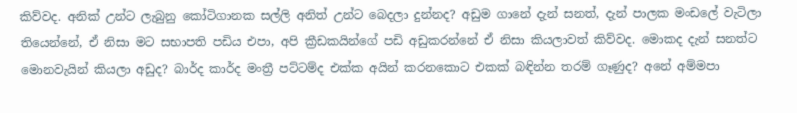කිව්වද. අනික් උන්ට ලැබුනු කෝටිගානක සල්ලි අනිත් උන්ට බෙදලා දුන්නද? අඩුම ගානේ දැන් සනත්, දැන් පාලක මංඩලේ වැටිලා තියෙන්නේ, ඒ නිසා මට සභාපති පඩිය එපා, අපි ක්‍රීඩකයින්ගේ පඩි අඩුකරන්නේ ඒ නිසා කියලාවත් කිව්වද. මොකද දැන් සනත්ට මොනවැයින් කියලා අඩුද? බාර්ද කාර්ද මංත්‍රී පට්ටම්ද එක්ක අයින් කරනකොට එකක් බඳින්න තරම් ගෑණුද? අනේ අම්මපා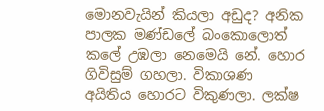මොනවැයින් කියලා අඩුද? අනික පාලක මණ්ඩලේ බංකොලොත් කලේ උඹලා නෙමෙයි නේ. හොර ගිවිසුම් ගහලා. විකාශණ අයිතිය හොරට විකුණලා. ලක්ෂ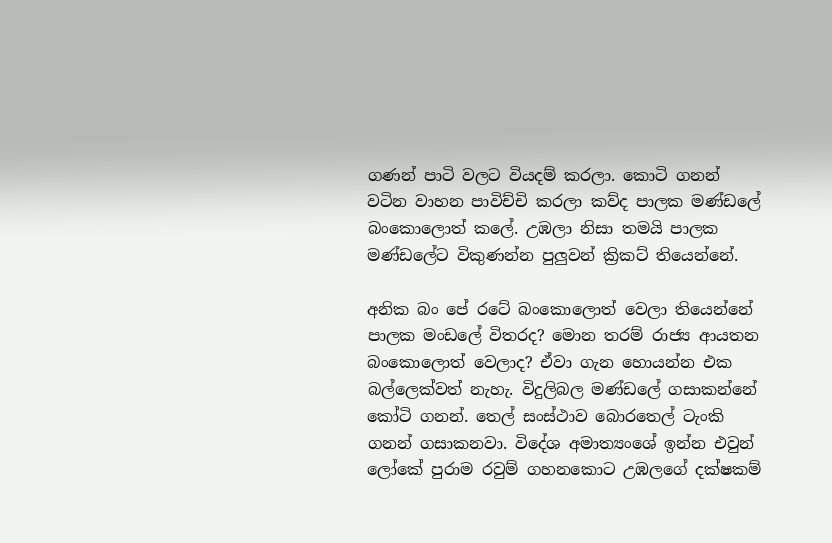ගණන් පාටි වලට වියදම් කරලා. කොටි ගනන් වටින වාහන පාවිච්චි කරලා කව්ද පාලක මණ්ඩලේ බංකොලොත් කලේ. උඹලා නිසා තමයි පාලක මණ්ඩලේට විකුණන්න පුලුවන් ක්‍රිකට් තියෙන්නේ.

අනික බං පේ රටේ බංකොලොත් වෙලා තියෙන්නේ පාලක මංඩලේ විතරද? මොන තරම් රාජ්‍ය ආයතන බංකොලොත් වෙලාද? ඒවා ගැන හොයන්න එක බල්ලෙක්වත් නැහැ. විදුලිබල මණ්ඩලේ ගසාකන්නේ කෝටි ගනන්. තෙල් සංස්ථාව බොරතෙල් ටැංකි ගනන් ගසාකනවා. විදේශ අමාත්‍යංශේ ඉන්න එවුන් ලෝකේ පුරාම රවුම් ගහනකොට උඹලගේ දක්ෂකම්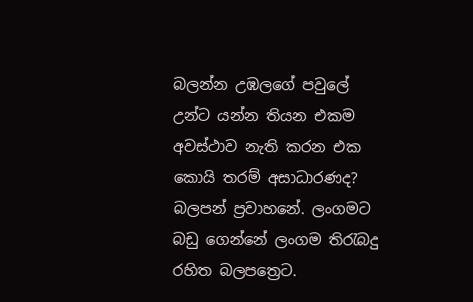බලන්න උඹලගේ පවුලේ උන්ට යන්න තියන එකම අවස්ථාව නැති කරන එක කොයි තරම් අසාධාරණද?  බලපන් ප්‍රවාහනේ. ලංගමට බඩු ගෙන්නේ ලංගම තිරැබදු රහිත බලපත්‍රෙට.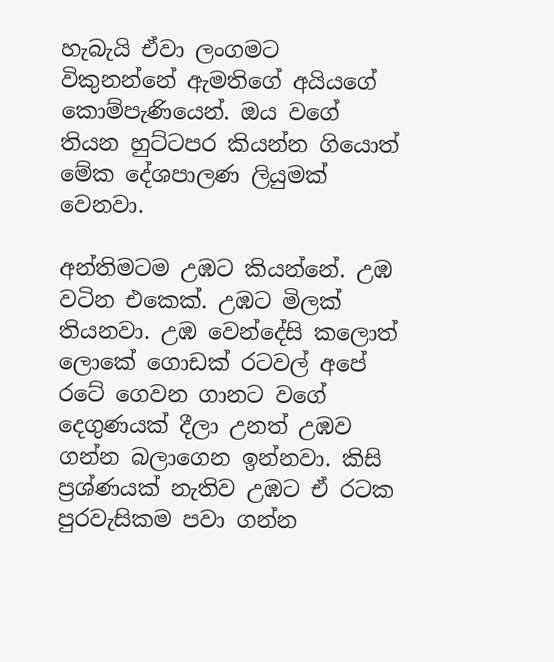හැබැයි ඒවා ලංගමට විකුනන්නේ ඇමතිගේ අයියගේ කොම්පැණියෙන්. ඔය වගේ තියන හුට්ටපර කියන්න ගියොත් මේක දේශපාලණ ලියුමක් වෙනවා.

අන්තිමටම උඹට කියන්නේ. උඹ වටින එකෙක්. උඹට මිලක් තියනවා. උඹ වෙන්දේසි කලොත් ලොකේ ගොඩක් රටවල් අපේ රටේ ගෙවන ගානට වගේ දෙගුණයක් දීලා උනත් උඹව ගන්න බලාගෙන ඉන්නවා. කිසි ප්‍රශ්ණයක් නැතිව උඹට ඒ රටක පුරවැසිකම පවා ගන්න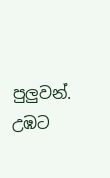පුලුවන්. උඹට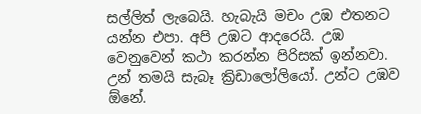සල්ලිත් ලැබෙයි. හැබැයි මචං උඹ එතනට යන්න එපා. අපි උඹට ආදරෙයි. උඹ වෙනුවෙන් කථා කරන්න පිරිසක් ඉන්නවා. උන් තමයි සැබෑ ක්‍රිඩාලෝලියෝ. උන්ට උඹව ඕනේ.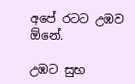අපේ රටට උඹව ඕනේ.

උඹට සුභ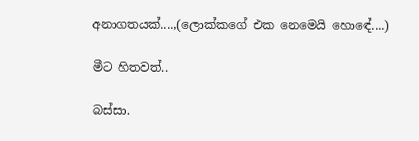අනාගතයක්....,(ලොක්කගේ එක නෙමෙයි හොඳේ....)

මීට හිතවත්..

බස්සා.